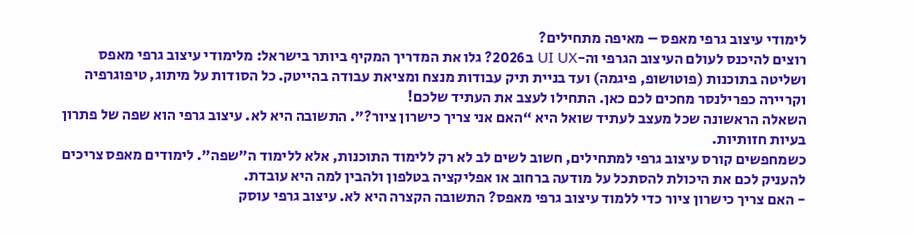לימודי עיצוב גרפי מאפס – מאיפה מתחילים?
רוצים להיכנס לעולם העיצוב הגרפי וה-UI UX ב2026? גלו את המדריך המקיף ביותר בישראל: מלימודי עיצוב גרפי מאפס ושליטה בתוכנות (פוטושופ, פיגמה) ועד בניית תיק עבודות מנצח ומציאת עבודה בהייטק. כל הסודות על מיתוג, טיפוגרפיה וקריירה כפרילנסר מחכים לכם כאן. התחילו לעצב את העתיד שלכם!
השאלה הראשונה שכל מעצב לעתיד שואל היא “האם אני צריך כישרון ציור?”. התשובה היא לא. עיצוב גרפי הוא שפה של פתרון בעיות חזותיות.
כשמחפשים קורס עיצוב גרפי למתחילים, חשוב לשים לב לא רק ללימוד התוכנות, אלא ללימוד ה”שפה”. לימודים מאפס צריכים להעניק לכם את היכולת להסתכל על מודעה ברחוב או אפליקציה בטלפון ולהבין למה היא עובדת.
- האם צריך כישרון ציור כדי ללמוד עיצוב גרפי מאפס? התשובה הקצרה היא לא. עיצוב גרפי עוסק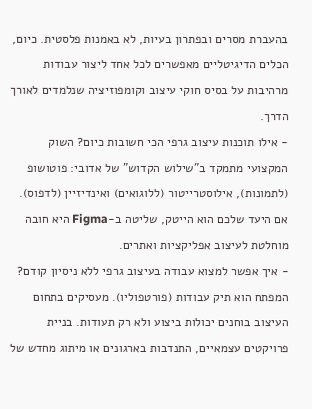בהעברת מסרים ובפתרון בעיות, לא באמנות פלסטית. כיום, הכלים הדיגיטליים מאפשרים לכל אחד ליצור עבודות מרהיבות על בסיס חוקי עיצוב וקומפוזיציה שנלמדים לאורך הדרך.
- אילו תוכנות עיצוב גרפי הכי חשובות כיום? השוק המקצועי מתמקד ב”שילוש הקדוש” של אדובי: פוטושופ (לתמונות), אילוסטרייטור (ללוגואים) ואינדיזיין (לדפוס). אם היעד שלכם הוא הייטק, שליטה ב-Figma היא חובה מוחלטת לעיצוב אפליקציות ואתרים.
- איך אפשר למצוא עבודה בעיצוב גרפי ללא ניסיון קודם? המפתח הוא תיק עבודות (פורטפוליו). מעסיקים בתחום העיצוב בוחנים יכולות ביצוע ולא רק תעודות. בניית פרויקטים עצמאיים, התנדבות בארגונים או מיתוג מחדש של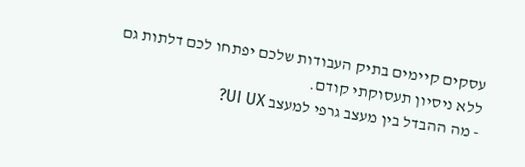עסקים קיימים בתיק העבודות שלכם יפתחו לכם דלתות גם ללא ניסיון תעסוקתי קודם.
- מה ההבדל בין מעצב גרפי למעצב UI UX?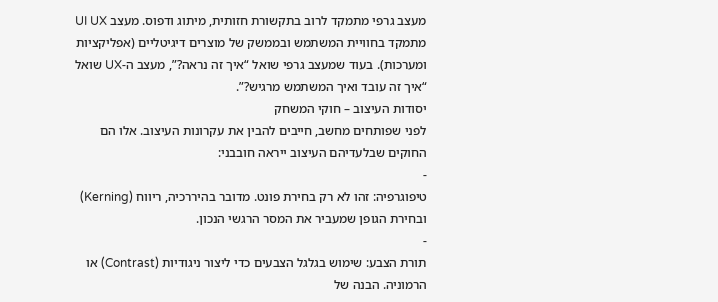מעצב גרפי מתמקד לרוב בתקשורת חזותית, מיתוג ודפוס. מעצב UI UX מתמקד בחוויית המשתמש ובממשק של מוצרים דיגיטליים (אפליקציות ומערכות). בעוד שמעצב גרפי שואל “איך זה נראה?”, מעצב ה-UX שואל “איך זה עובד ואיך המשתמש מרגיש?”.
יסודות העיצוב – חוקי המשחק
לפני שפותחים מחשב, חייבים להבין את עקרונות העיצוב. אלו הם החוקים שבלעדיהם העיצוב ייראה חובבני:
-
טיפוגרפיה: זהו לא רק בחירת פונט. מדובר בהיררכיה, ריווח (Kerning) ובחירת הגופן שמעביר את המסר הרגשי הנכון.
-
תורת הצבע: שימוש בגלגל הצבעים כדי ליצור ניגודיות (Contrast) או הרמוניה. הבנה של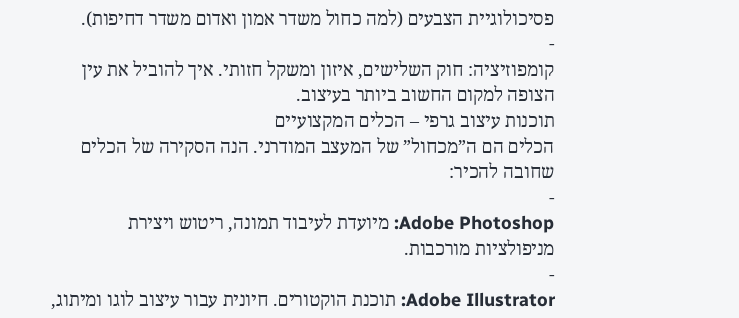פסיכולוגיית הצבעים (למה כחול משדר אמון ואדום משדר דחיפות).
-
קומפוזיציה: חוק השלישים, איזון ומשקל חזותי. איך להוביל את עין הצופה למקום החשוב ביותר בעיצוב.
תוכנות עיצוב גרפי – הכלים המקצועיים
הכלים הם ה”מכחול” של המעצב המודרני. הנה הסקירה של הכלים שחובה להכיר:
-
Adobe Photoshop: מיועדת לעיבוד תמונה, ריטוש ויצירת מניפולציות מורכבות.
-
Adobe Illustrator: תוכנת הוקטורים. חיונית עבור עיצוב לוגו ומיתוג,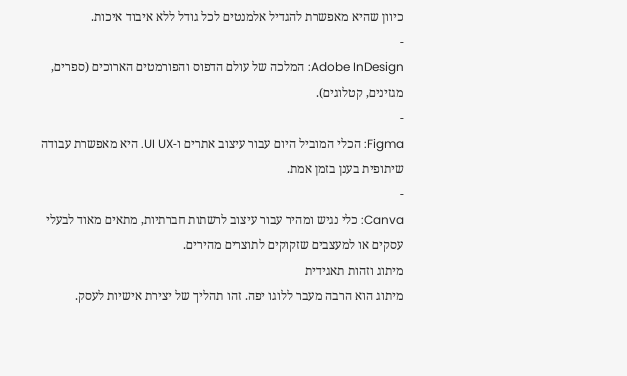כיוון שהיא מאפשרת להגדיל אלמנטים לכל גודל ללא איבוד איכות.
-
Adobe InDesign: המלכה של עולם הדפוס והפורמטים הארוכים (ספרים, מגזינים, קטלוגים).
-
Figma: הכלי המוביל היום עבור עיצוב אתרים ו-UI UX. היא מאפשרת עבודה שיתופית בענן בזמן אמת.
-
Canva: כלי נגיש ומהיר עבור עיצוב לרשתות חברתיות, מתאים מאוד לבעלי עסקים או למעצבים שזקוקים לתוצרים מהירים.
מיתוג וזהות תאגידית
מיתוג הוא הרבה מעבר ללוגו יפה. זהו תהליך של יצירת אישיות לעסק.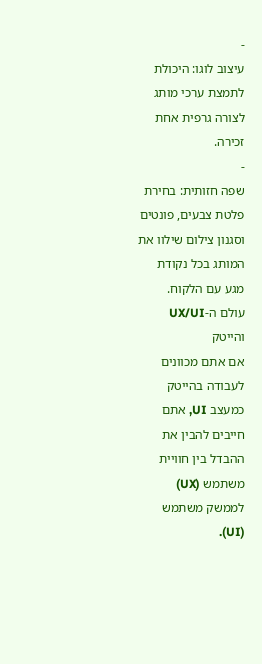-
עיצוב לוגו: היכולת לתמצת ערכי מותג לצורה גרפית אחת זכירה.
-
שפה חזותית: בחירת פלטת צבעים, פונטים וסגנון צילום שילוו את המותג בכל נקודת מגע עם הלקוח.
עולם ה-UX/UI והייטק
אם אתם מכוונים לעבודה בהייטק כמעצב UI, אתם חייבים להבין את ההבדל בין חוויית משתמש (UX) לממשק משתמש (UI).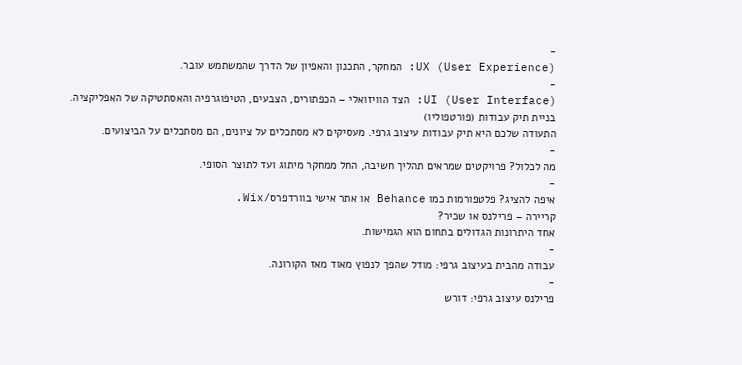-
UX (User Experience): המחקר, התכנון והאפיון של הדרך שהמשתמש עובר.
-
UI (User Interface): הצד הוויזואלי – הכפתורים, הצבעים, הטיפוגרפיה והאסתטיקה של האפליקציה.
בניית תיק עבודות (פורטפוליו)
התעודה שלכם היא תיק עבודות עיצוב גרפי. מעסיקים לא מסתכלים על ציונים, הם מסתכלים על הביצועים.
-
מה לכלול? פרויקטים שמראים תהליך חשיבה, החל ממחקר מיתוג ועד לתוצר הסופי.
-
איפה להציג? פלטפורמות כמו Behance או אתר אישי בוורדפרס/Wix.
קריירה – פרילנס או שכיר?
אחד היתרונות הגדולים בתחום הוא הגמישות.
-
עבודה מהבית בעיצוב גרפי: מודל שהפך לנפוץ מאוד מאז הקורונה.
-
פרילנס עיצוב גרפי: דורש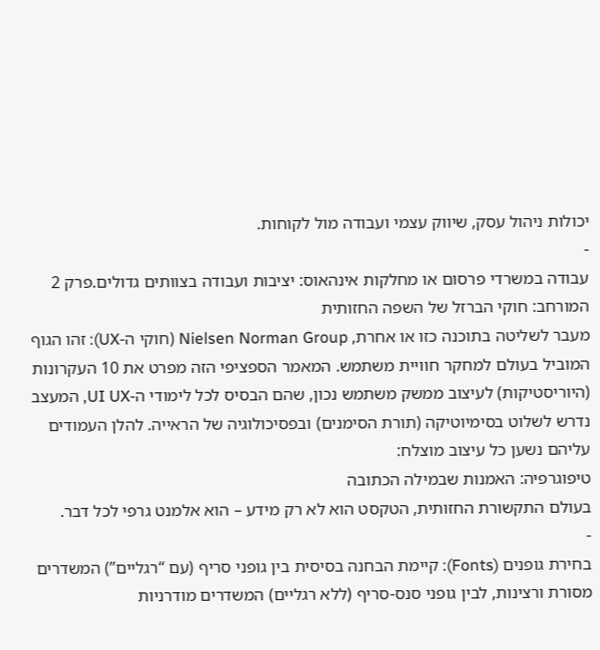יכולות ניהול עסק, שיווק עצמי ועבודה מול לקוחות.
-
עבודה במשרדי פרסום או מחלקות אינהאוס: יציבות ועבודה בצוותים גדולים.פרק 2 המורחב: חוקי הברזל של השפה החזותית
מעבר לשליטה בתוכנה כזו או אחרת, Nielsen Norman Group (חוקי ה-UX): זהו הגוף המוביל בעולם למחקר חוויית משתמש. המאמר הספציפי הזה מפרט את 10 העקרונות (היוריסטיקות) לעיצוב ממשק משתמש נכון, שהם הבסיס לכל לימודי ה-UI UX, המעצב נדרש לשלוט בסימיוטיקה (תורת הסימנים) ובפסיכולוגיה של הראייה. להלן העמודים עליהם נשען כל עיצוב מוצלח:
טיפוגרפיה: האמנות שבמילה הכתובה
בעולם התקשורת החזותית, הטקסט הוא לא רק מידע – הוא אלמנט גרפי לכל דבר.
-
בחירת גופנים (Fonts): קיימת הבחנה בסיסית בין גופני סריף (עם “רגליים”) המשדרים מסורת ורצינות, לבין גופני סנס-סריף (ללא רגליים) המשדרים מודרניות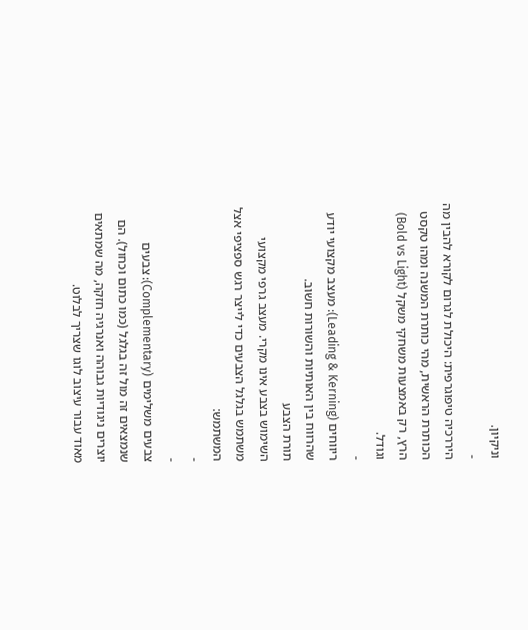וניקיון.
-
היררכיה טיפוגרפית: היכולת לגרום לקורא להבין מה הכותרת הראשית, מהי כותרת המשנה ומהו טקסט הרץ, רק באמצעות משחקי משקל (Bold vs Light) וגודל.
-
ריווחים (Leading & Kerning): מעצב מקצועי יודע שהרווח בין האותיות והשורות חשוב.
תורת הצבע
השימוש בצבע אינו מקרי. מעצב גרפי מקצועי משתמש בגלגל הצבעים כדי לייצר רגש ספציפי אצל המשתמש:
-
-
צבעים משלימים (Complementary): צבעים שנמצאים זה מול זה בגלגל (כמו כתום וכחול). הם יוצרים ניגודיות גבוהה ואנרגיה חזקה, מה שמתאים מאוד עבור עיצוב לוגו שצריך לבלוט.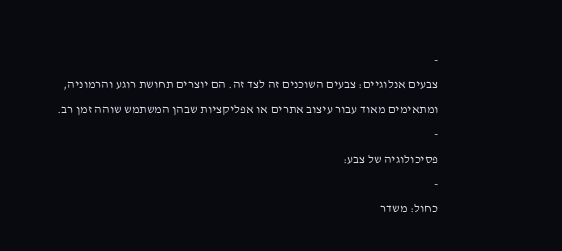-
צבעים אנלוגיים: צבעים השוכנים זה לצד זה. הם יוצרים תחושת רוגע והרמוניה, ומתאימים מאוד עבור עיצוב אתרים או אפליקציות שבהן המשתמש שוהה זמן רב.
-
פסיכולוגיה של צבע:
-
כחול: משדר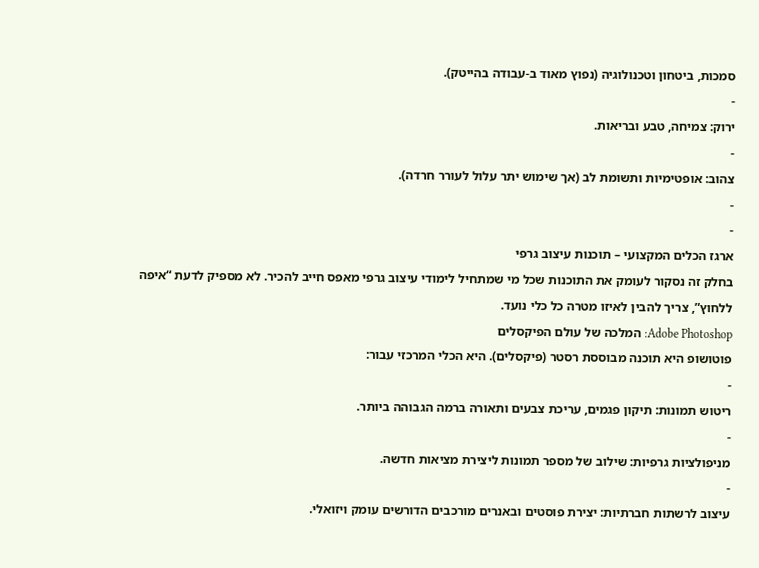סמכות, ביטחון וטכנולוגיה (נפוץ מאוד ב-עבודה בהייטק).
-
ירוק: צמיחה, טבע ובריאות.
-
צהוב: אופטימיות ותשומת לב (אך שימוש יתר עלול לעורר חרדה).
-
-
ארגז הכלים המקצועי – תוכנות עיצוב גרפי
בחלק זה נסקור לעומק את התוכנות שכל מי שמתחיל לימודי עיצוב גרפי מאפס חייב להכיר. לא מספיק לדעת “איפה ללחוץ”, צריך להבין לאיזו מטרה כל כלי נועד.
Adobe Photoshop: המלכה של עולם הפיקסלים
פוטושופ היא תוכנה מבוססת רסטר (פיקסלים). היא הכלי המרכזי עבור:
-
ריטוש תמונות: תיקון פגמים, עריכת צבעים ותאורה ברמה הגבוהה ביותר.
-
מניפולציות גרפיות: שילוב של מספר תמונות ליצירת מציאות חדשה.
-
עיצוב לרשתות חברתיות: יצירת פוסטים ובאנרים מורכבים הדורשים עומק ויזואלי.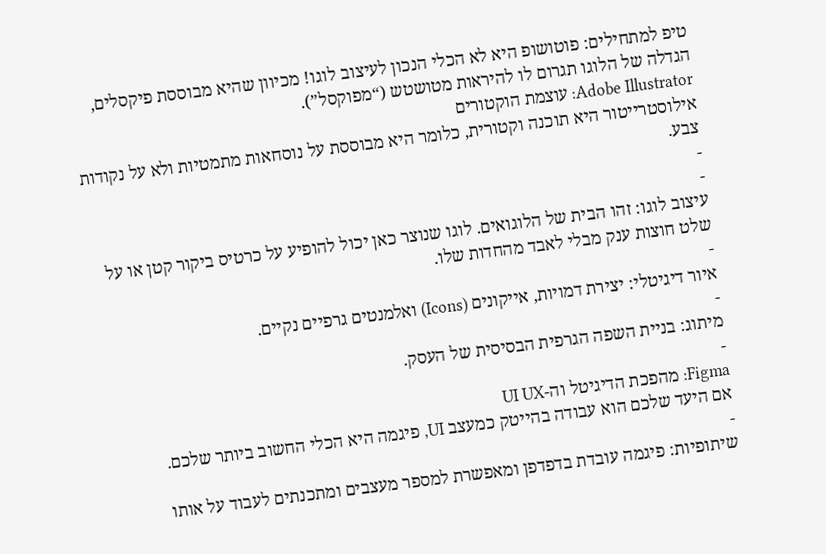טיפ למתחילים: פוטושופ היא לא הכלי הנכון לעיצוב לוגו! מכיוון שהיא מבוססת פיקסלים, הגדלה של הלוגו תגרום לו להיראות מטושטש (“מפוקסל”).
Adobe Illustrator: עוצמת הוקטורים
אילוסטרייטור היא תוכנה וקטורית, כלומר היא מבוססת על נוסחאות מתמטיות ולא על נקודות צבע.
-
-
עיצוב לוגו: זהו הבית של הלוגואים. לוגו שנוצר כאן יכול להופיע על כרטיס ביקור קטן או על שלט חוצות ענק מבלי לאבד מהחדות שלו.
-
איור דיגיטלי: יצירת דמויות, אייקונים (Icons) ואלמנטים גרפיים נקיים.
-
מיתוג: בניית השפה הגרפית הבסיסית של העסק.
-
Figma: מהפכת הדיגיטל וה-UI UX
אם היעד שלכם הוא עבודה בהייטק כמעצב UI, פיגמה היא הכלי החשוב ביותר שלכם.
-
שיתופיות: פיגמה עובדת בדפדפן ומאפשרת למספר מעצבים ומתכנתים לעבוד על אותו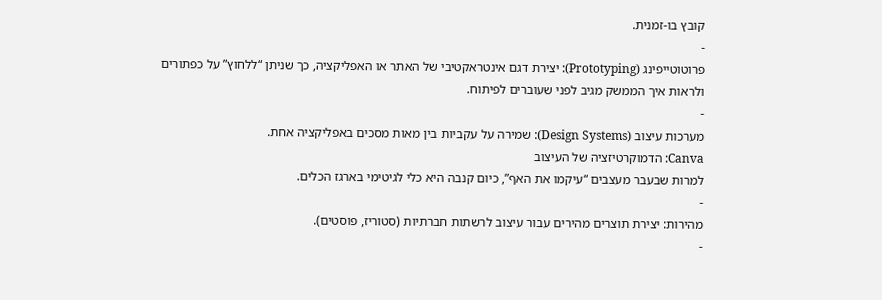קובץ בו-זמנית.
-
פרוטוטייפינג (Prototyping): יצירת דגם אינטראקטיבי של האתר או האפליקציה, כך שניתן “ללחוץ” על כפתורים ולראות איך הממשק מגיב לפני שעוברים לפיתוח.
-
מערכות עיצוב (Design Systems): שמירה על עקביות בין מאות מסכים באפליקציה אחת.
Canva: הדמוקרטיזציה של העיצוב
למרות שבעבר מעצבים “עיקמו את האף”, כיום קנבה היא כלי לגיטימי בארגז הכלים.
-
מהירות: יצירת תוצרים מהירים עבור עיצוב לרשתות חברתיות (סטוריז, פוסטים).
-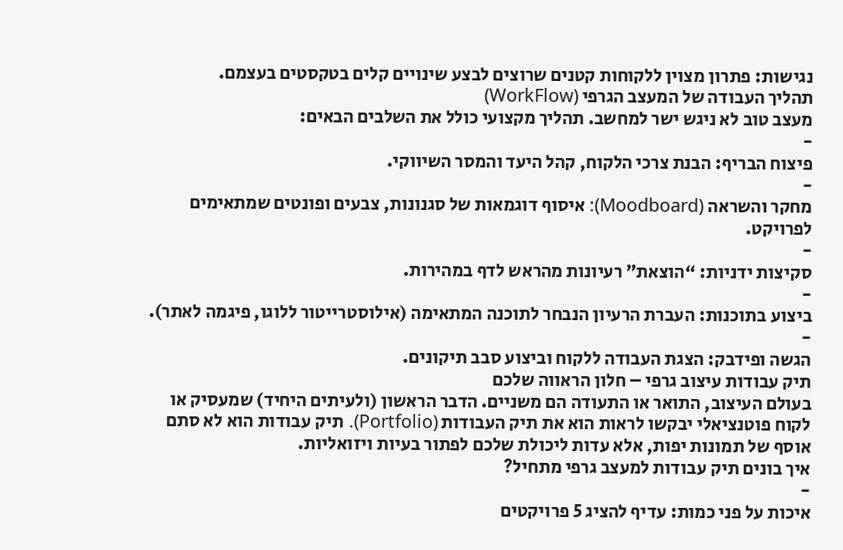נגישות: פתרון מצוין ללקוחות קטנים שרוצים לבצע שינויים קלים בטקסטים בעצמם.
תהליך העבודה של המעצב הגרפי (WorkFlow)
מעצב טוב לא ניגש ישר למחשב. תהליך מקצועי כולל את השלבים הבאים:
-
פיצוח הבריף: הבנת צרכי הלקוח, קהל היעד והמסר השיווקי.
-
מחקר והשראה (Moodboard): איסוף דוגמאות של סגנונות, צבעים ופונטים שמתאימים לפרויקט.
-
סקיצות ידניות: “הוצאת” רעיונות מהראש לדף במהירות.
-
ביצוע בתוכנות: העברת הרעיון הנבחר לתוכנה המתאימה (אילוסטרייטור ללוגו, פיגמה לאתר).
-
הגשה ופידבק: הצגת העבודה ללקוח וביצוע סבב תיקונים.
תיק עבודות עיצוב גרפי – חלון הראווה שלכם
בעולם העיצוב, התואר או התעודה הם משניים. הדבר הראשון (ולעיתים היחיד) שמעסיק או לקוח פוטנציאלי יבקשו לראות הוא את תיק העבודות (Portfolio). תיק עבודות הוא לא סתם אוסף של תמונות יפות, אלא עדות ליכולת שלכם לפתור בעיות ויזואליות.
איך בונים תיק עבודות למעצב גרפי מתחיל?
-
איכות על פני כמות: עדיף להציג 5 פרויקטים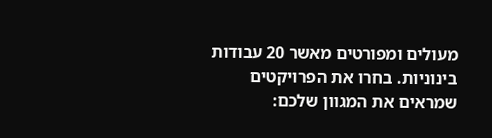מעולים ומפורטים מאשר 20 עבודות בינוניות. בחרו את הפרויקטים שמראים את המגוון שלכם: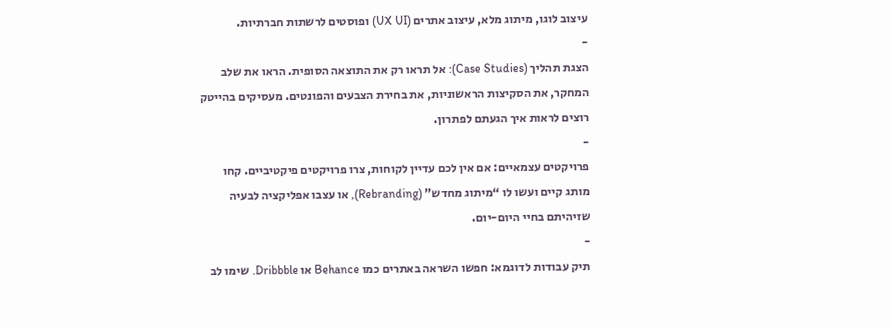עיצוב לוגו, מיתוג מלא, עיצוב אתרים (UX UI) ופוסטים לרשתות חברתיות.
-
הצגת תהליך (Case Studies): אל תראו רק את התוצאה הסופית. הראו את שלב המחקר, את הסקיצות הראשוניות, את בחירת הצבעים והפונטים. מעסיקים בהייטק רוצים לראות איך הגעתם לפתרון.
-
פרויקטים עצמאיים: אם אין לכם עדיין לקוחות, צרו פרויקטים פיקטיביים. קחו מותג קיים ועשו לו “מיתוג מחדש” (Rebranding), או עצבו אפליקציה לבעיה שזיהיתם בחיי היום-יום.
-
תיק עבודות לדוגמא: חפשו השראה באתרים כמו Behance או Dribbble. שימו לב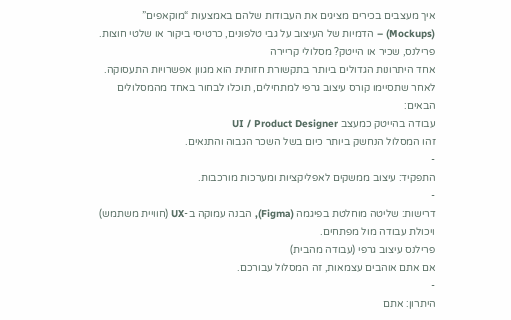איך מעצבים בכירים מציגים את העבודות שלהם באמצעות “מוקאפים” (Mockups) – הדמיות של העיצוב על גבי טלפונים, כרטיסי ביקור או שלטי חוצות.
פרילנס, שכיר או הייטק? מסלולי קריירה
אחד היתרונות הגדולים ביותר בתקשורת חזותית הוא מגוון אפשרויות התעסוקה. לאחר שתסיימו קורס עיצוב גרפי למתחילים, תוכלו לבחור באחד מהמסלולים הבאים:
עבודה בהייטק כמעצב UI / Product Designer
זהו המסלול הנחשק ביותר כיום בשל השכר הגבוה והתנאים.
-
התפקיד: עיצוב ממשקים לאפליקציות ומערכות מורכבות.
-
דרישות: שליטה מוחלטת בפיגמה (Figma), הבנה עמוקה ב-UX (חוויית משתמש) ויכולת עבודה מול מפתחים.
פרילנס עיצוב גרפי (עבודה מהבית)
אם אתם אוהבים עצמאות, זה המסלול עבורכם.
-
היתרון: אתם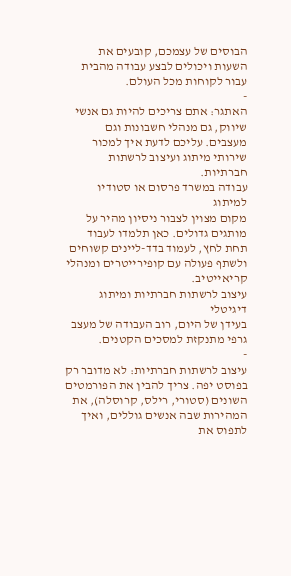הבוסים של עצמכם, קובעים את השעות ויכולים לבצע עבודה מהבית עבור לקוחות מכל העולם.
-
האתגר: אתם צריכים להיות גם אנשי שיווק, גם מנהלי חשבונות וגם מעצבים. עליכם לדעת איך למכור שירותי מיתוג ועיצוב לרשתות חברתיות.
עבודה במשרד פרסום או סטודיו למיתוג
מקום מצוין לצבור ניסיון מהיר על מותגים גדולים. כאן תלמדו לעבוד תחת לחץ, לעמוד בדד-ליינים קשוחים ולשתף פעולה עם קופירייטרים ומנהלי קריאייטיב.
עיצוב לרשתות חברתיות ומיתוג דיגיטלי
בעידן של היום, רוב העבודה של מעצב גרפי מתנקזת למסכים הקטנים.
-
עיצוב לרשתות חברתיות: לא מדובר רק בפוסט יפה. צריך להבין את הפורמטים השונים (סטורי, רילס, קרוסלה), את המהירות שבה אנשים גוללים, ואיך לתפוס את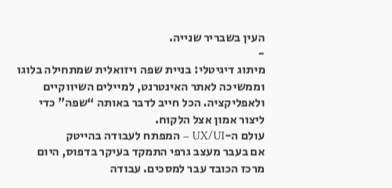העין בשבריר שנייה.
-
מיתוג דיגיטלי: בניית שפה ויזואלית שמתחילה בלוגו וממשיכה לאתר האינטרנט, למיילים השיווקיים ולאפליקציה. הכל חייב לדבר באותה “שפה” כדי ליצור אמון אצל הלקוח.
עולם ה-UX/UI – המפתח לעבודה בהייטק
אם בעבר מעצב גרפי התמקד בעיקר בדפוס, היום מרכז הכובד עבר למסכים. עבודה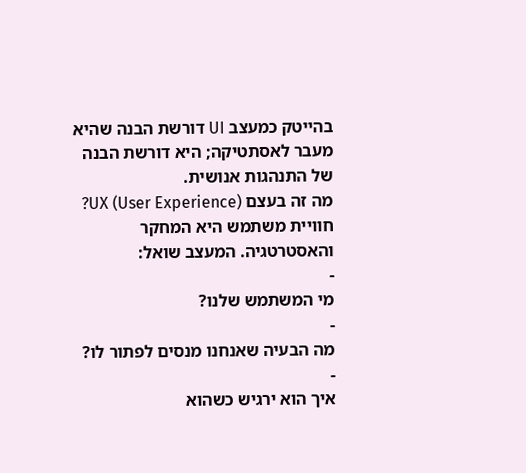בהייטק כמעצב UI דורשת הבנה שהיא מעבר לאסתטיקה; היא דורשת הבנה של התנהגות אנושית.
מה זה בעצם UX (User Experience)?
חוויית משתמש היא המחקר והאסטרטגיה. המעצב שואל:
-
מי המשתמש שלנו?
-
מה הבעיה שאנחנו מנסים לפתור לו?
-
איך הוא ירגיש כשהוא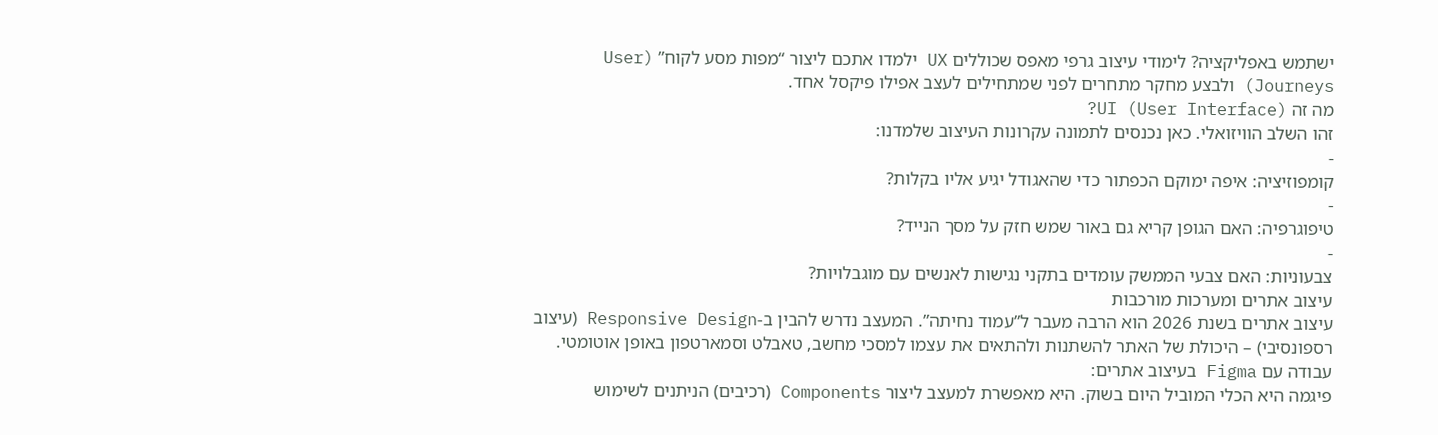ישתמש באפליקציה? לימודי עיצוב גרפי מאפס שכוללים UX ילמדו אתכם ליצור “מפות מסע לקוח” (User Journeys) ולבצע מחקר מתחרים לפני שמתחילים לעצב אפילו פיקסל אחד.
מה זה UI (User Interface)?
זהו השלב הוויזואלי. כאן נכנסים לתמונה עקרונות העיצוב שלמדנו:
-
קומפוזיציה: איפה ימוקם הכפתור כדי שהאגודל יגיע אליו בקלות?
-
טיפוגרפיה: האם הגופן קריא גם באור שמש חזק על מסך הנייד?
-
צבעוניות: האם צבעי הממשק עומדים בתקני נגישות לאנשים עם מוגבלויות?
עיצוב אתרים ומערכות מורכבות
עיצוב אתרים בשנת 2026 הוא הרבה מעבר ל”עמוד נחיתה”. המעצב נדרש להבין ב-Responsive Design (עיצוב רספונסיבי) – היכולת של האתר להשתנות ולהתאים את עצמו למסכי מחשב, טאבלט וסמארטפון באופן אוטומטי.
עבודה עם Figma בעיצוב אתרים:
פיגמה היא הכלי המוביל היום בשוק. היא מאפשרת למעצב ליצור Components (רכיבים) הניתנים לשימוש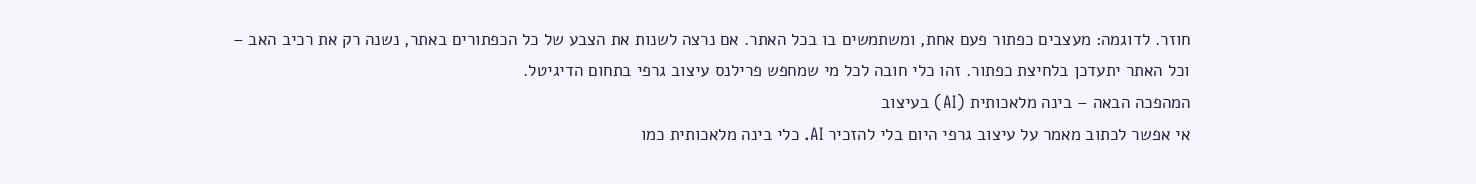חוזר. לדוגמה: מעצבים כפתור פעם אחת, ומשתמשים בו בכל האתר. אם נרצה לשנות את הצבע של כל הכפתורים באתר, נשנה רק את רכיב האב – וכל האתר יתעדכן בלחיצת כפתור. זהו כלי חובה לכל מי שמחפש פרילנס עיצוב גרפי בתחום הדיגיטל.
המהפכה הבאה – בינה מלאכותית (AI) בעיצוב
אי אפשר לכתוב מאמר על עיצוב גרפי היום בלי להזכיר AI. כלי בינה מלאכותית כמו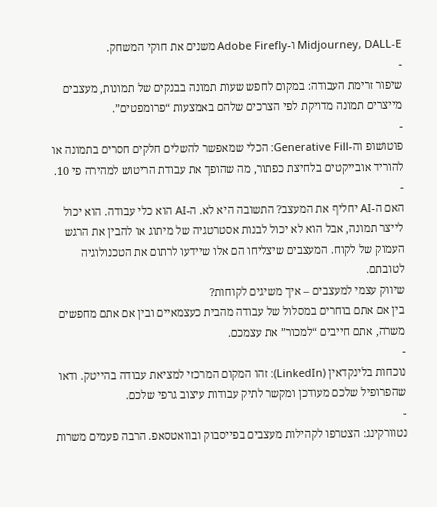Midjourney, DALL-E ו-Adobe Firefly משנים את חוקי המשחק.
-
שיפור זרימת העבודה: במקום לחפש שעות תמונה בבנקים של תמונות, מעצבים מייצרים תמונה מדויקת לפי הצרכים שלהם באמצעות “פרומפטים”.
-
פוטושופ וה-Generative Fill: הכלי שמאפשר להשלים חלקים חסרים בתמונה או להוריד אובייקטים בלחיצת כפתור, מה שהופך את עבודת הריטוש למהירה פי 10.
-
האם ה-AI יחליף את המעצב? התשובה היא לא. ה-AI הוא כלי עבודה. הוא יכול לייצר תמונה, אבל הוא לא יכול לבנות אסטרטגיה של מיתוג או להבין את הרגש העמוק של לקוח. המעצבים שיצליחו הם אלו שיידעו לרתום את הטכנולוגיה לטובתם.
שיווק עצמי למעצבים – איך משיגים לקוחות?
בין אם אתם בוחרים במסלול של עבודה מהבית כעצמאיים ובין אם אתם מחפשים משרה, אתם חייבים “למכור” את עצמכם.
-
נוכחות בלינקדאין (LinkedIn): זהו המקום המרכזי למציאת עבודה בהייטק. ודאו שהפרופיל שלכם מעודכן ומקשר לתיק עבודות עיצוב גרפי שלכם.
-
נטוורקינג: הצטרפו לקהילות מעצבים בפייסבוק ובוואטסאפ. הרבה פעמים משרות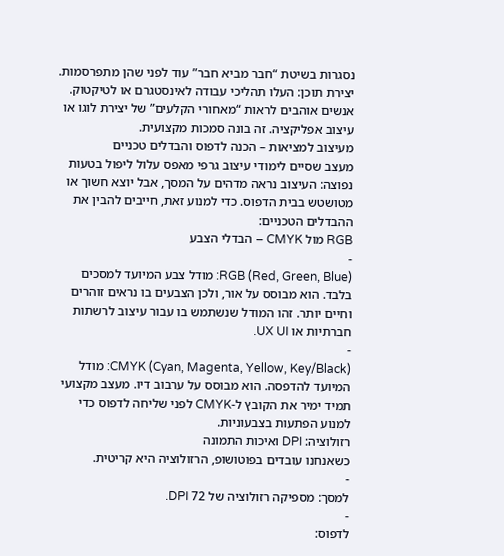נסגרות בשיטת “חבר מביא חבר” עוד לפני שהן מתפרסמות.
יצירת תוכן: העלו תהליכי עבודה לאינסטגרם או לטיקטוק. אנשים אוהבים לראות “מאחורי הקלעים” של יצירת לוגו או עיצוב אפליקציה. זה בונה סמכות מקצועית.
מעיצוב למציאות – הכנה לדפוס והבדלים טכניים
מעצב שסיים לימודי עיצוב גרפי מאפס עלול ליפול בטעות נפוצה: העיצוב נראה מדהים על המסך, אבל יוצא חשוך או מטושטש בבית הדפוס. כדי למנוע זאת, חייבים להבין את ההבדלים הטכניים:
RGB מול CMYK – הבדלי הצבע
-
RGB (Red, Green, Blue): מודל צבע המיועד למסכים בלבד. הוא מבוסס על אור, ולכן הצבעים בו נראים זוהרים וחיים יותר. זהו המודל שנשתמש בו עבור עיצוב לרשתות חברתיות או UX UI.
-
CMYK (Cyan, Magenta, Yellow, Key/Black): מודל המיועד להדפסה. הוא מבוסס על ערבוב דיו. מעצב מקצועי תמיד ימיר את הקובץ ל-CMYK לפני שליחה לדפוס כדי למנוע הפתעות בצבעוניות.
רזולוציה: DPI ואיכות התמונה
כשאנחנו עובדים בפוטושופ, הרזולוציה היא קריטית.
-
למסך: מספיקה רזולוציה של 72 DPI.
-
לדפוס: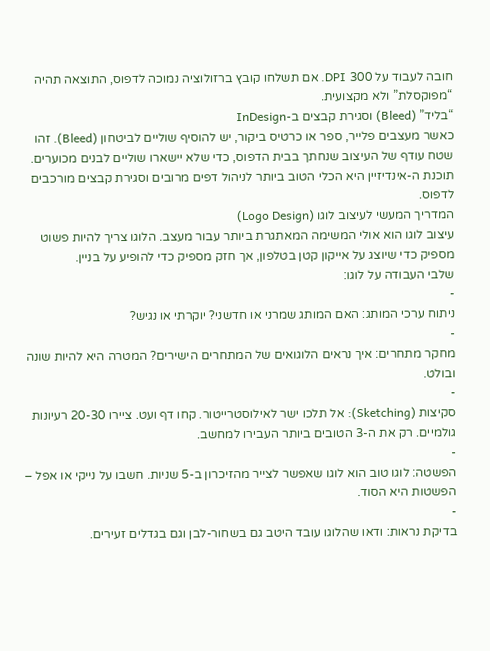חובה לעבוד על 300 DPI. אם תשלחו קובץ ברזולוציה נמוכה לדפוס, התוצאה תהיה “מפוקסלת” ולא מקצועית.
“בליד” (Bleed) וסגירת קבצים ב-InDesign
כאשר מעצבים פלייר, ספר או כרטיס ביקור, יש להוסיף שוליים לביטחון (Bleed). זהו שטח עודף של העיצוב שנחתך בבית הדפוס, כדי שלא יישארו שוליים לבנים מכוערים. תוכנת ה-אינדיזיין היא הכלי הטוב ביותר לניהול דפים מרובים וסגירת קבצים מורכבים לדפוס.
המדריך המעשי לעיצוב לוגו (Logo Design)
עיצוב לוגו הוא אולי המשימה המאתגרת ביותר עבור מעצב. הלוגו צריך להיות פשוט מספיק כדי שיוצג על אייקון קטן בטלפון, אך חזק מספיק כדי להופיע על בניין.
שלבי העבודה על לוגו:
-
ניתוח ערכי המותג: האם המותג שמרני או חדשני? יוקרתי או נגיש?
-
מחקר מתחרים: איך נראים הלוגואים של המתחרים הישירים? המטרה היא להיות שונה ובולט.
-
סקיצות (Sketching): אל תלכו ישר לאילוסטרייטור. קחו דף ועט. ציירו 20-30 רעיונות גולמיים. רק את ה-3 הטובים ביותר העבירו למחשב.
-
הפשטה: לוגו טוב הוא לוגו שאפשר לצייר מהזיכרון ב-5 שניות. חשבו על נייקי או אפל – הפשטות היא הסוד.
-
בדיקת נראות: ודאו שהלוגו עובד היטב גם בשחור-לבן וגם בגדלים זעירים.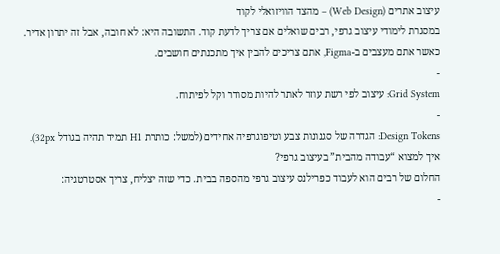עיצוב אתרים (Web Design) – מהצד הוויזואלי לקוד
במסגרת לימודי עיצוב גרפי, רבים שואלים אם צריך לדעת קוד. התשובה היא: לא חובה, אבל זה יתרון אדיר. כאשר אתם מעצבים ב-Figma, אתם צריכים להבין איך מתכנתים חושבים.
-
Grid System: עיצוב לפי רשת עוזר לאתר להיות מסודר וקל לפיתוח.
-
Design Tokens: הגדרה של סגנונות צבע וטיפוגרפיה אחידים (למשל: כותרת H1 תמיד תהיה בגודל 32px).
איך למצוא “עבודה מהבית” בעיצוב גרפי?
החלום של רבים הוא לעבוד כפרילנס עיצוב גרפי מהספה בבית. כדי שזה יצליח, צריך אסטרטגיה:
-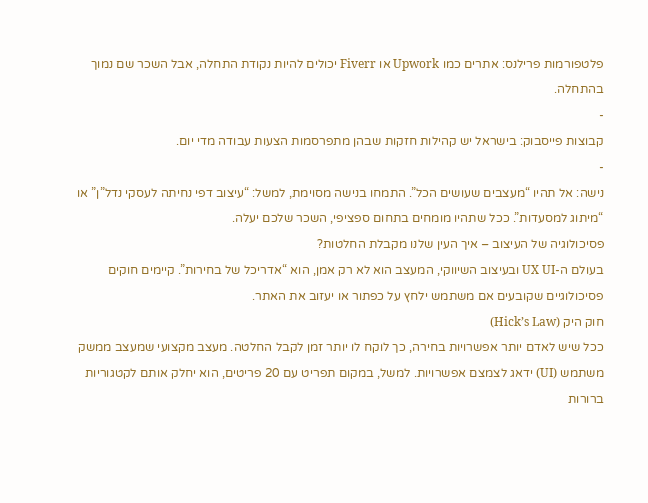פלטפורמות פרילנס: אתרים כמו Upwork או Fiverr יכולים להיות נקודת התחלה, אבל השכר שם נמוך בהתחלה.
-
קבוצות פייסבוק: בישראל יש קהילות חזקות שבהן מתפרסמות הצעות עבודה מדי יום.
-
נישה: אל תהיו “מעצבים שעושים הכל”. התמחו בנישה מסוימת, למשל: “עיצוב דפי נחיתה לעסקי נדל”ן” או “מיתוג למסעדות”. ככל שתהיו מומחים בתחום ספציפי, השכר שלכם יעלה.
פסיכולוגיה של העיצוב – איך העין שלנו מקבלת החלטות?
בעולם ה-UX UI ובעיצוב השיווקי, המעצב הוא לא רק אמן, הוא “אדריכל של בחירות”. קיימים חוקים פסיכולוגיים שקובעים אם משתמש ילחץ על כפתור או יעזוב את האתר.
חוק היק (Hick’s Law)
ככל שיש לאדם יותר אפשרויות בחירה, כך לוקח לו יותר זמן לקבל החלטה. מעצב מקצועי שמעצב ממשק משתמש (UI) ידאג לצמצם אפשרויות. למשל, במקום תפריט עם 20 פריטים, הוא יחלק אותם לקטגוריות ברורות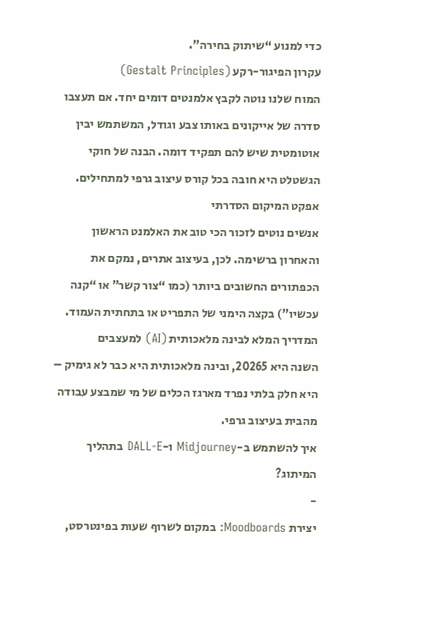כדי למנוע “שיתוק בחירה”.
עקרון הפיגור-רקע (Gestalt Principles)
המוח שלנו נוטה לקבץ אלמנטים דומים יחד. אם תעצבו סדרה של אייקונים באותו צבע וגודל, המשתמש יבין אוטומטית שיש להם תפקיד דומה. הבנה של חוקי הגשטלט היא חובה בכל קורס עיצוב גרפי למתחילים.
אפקט המיקום הסדרתי
אנשים נוטים לזכור הכי טוב את האלמנט הראשון והאחרון ברשימה. לכן, בעיצוב אתרים, נמקם את הכפתורים החשובים ביותר (כמו “צור קשר” או “קנה עכשיו”) בקצה הימני של התפריט או בתחתית העמוד.
המדריך המלא לבינה מלאכותית (AI) למעצבים
השנה היא 20265, ובינה מלאכותית היא כבר לא גימיק – היא חלק בלתי נפרד מארגז הכלים של מי שמבצע עבודה מהבית בעיצוב גרפי.
איך להשתמש ב-Midjourney ו-DALL-E בתהליך המיתוג?
-
יצירת Moodboards: במקום לשרוף שעות בפינטרסט,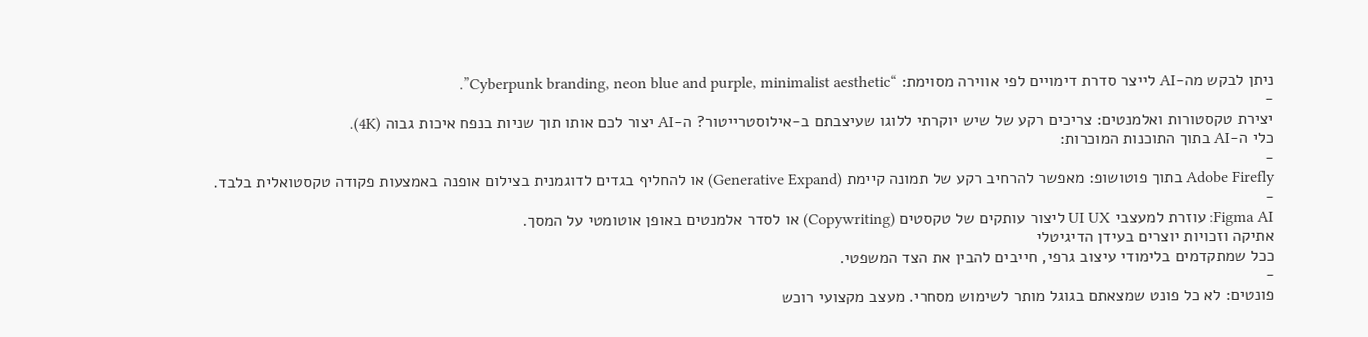ניתן לבקש מה-AI לייצר סדרת דימויים לפי אווירה מסוימת: “Cyberpunk branding, neon blue and purple, minimalist aesthetic”.
-
יצירת טקסטורות ואלמנטים: צריכים רקע של שיש יוקרתי ללוגו שעיצבתם ב-אילוסטרייטור? ה-AI יצור לכם אותו תוך שניות בנפח איכות גבוה (4K).
כלי ה-AI בתוך התוכנות המוכרות:
-
Adobe Firefly בתוך פוטושופ: מאפשר להרחיב רקע של תמונה קיימת (Generative Expand) או להחליף בגדים לדוגמנית בצילום אופנה באמצעות פקודה טקסטואלית בלבד.
-
Figma AI: עוזרת למעצבי UI UX ליצור עותקים של טקסטים (Copywriting) או לסדר אלמנטים באופן אוטומטי על המסך.
אתיקה וזכויות יוצרים בעידן הדיגיטלי
ככל שמתקדמים בלימודי עיצוב גרפי, חייבים להבין את הצד המשפטי.
-
פונטים: לא כל פונט שמצאתם בגוגל מותר לשימוש מסחרי. מעצב מקצועי רוכש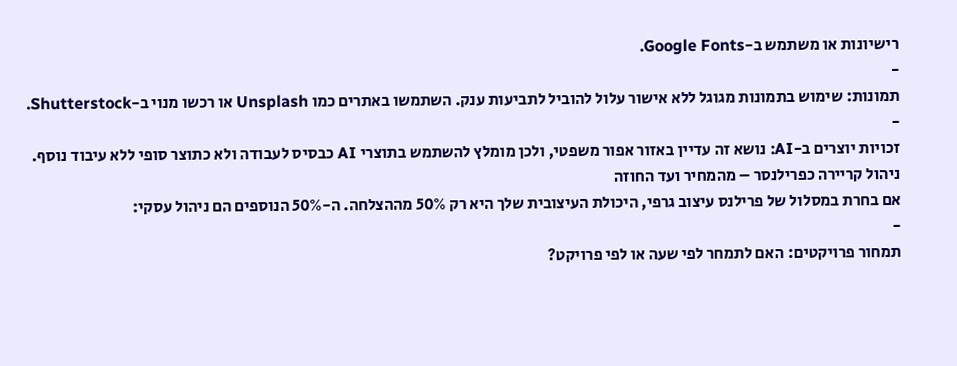רישיונות או משתמש ב-Google Fonts.
-
תמונות: שימוש בתמונות מגוגל ללא אישור עלול להוביל לתביעות ענק. השתמשו באתרים כמו Unsplash או רכשו מנוי ב-Shutterstock.
-
זכויות יוצרים ב-AI: נושא זה עדיין באזור אפור משפטי, ולכן מומלץ להשתמש בתוצרי AI כבסיס לעבודה ולא כתוצר סופי ללא עיבוד נוסף.
ניהול קריירה כפרילנסר – מהמחיר ועד החוזה
אם בחרת במסלול של פרילנס עיצוב גרפי, היכולת העיצובית שלך היא רק 50% מההצלחה. ה-50% הנוספים הם ניהול עסקי:
-
תמחור פרויקטים: האם לתמחר לפי שעה או לפי פרויקט?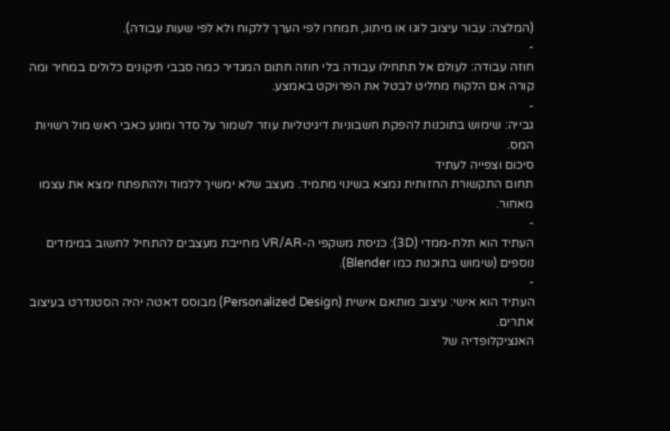(המלצה: עבור עיצוב לוגו או מיתוג, תמחרו לפי הערך ללקוח ולא לפי שעות עבודה).
-
חוזה עבודה: לעולם אל תתחילו עבודה בלי חוזה חתום המגדיר כמה סבבי תיקונים כלולים במחיר ומה קורה אם הלקוח מחליט לבטל את הפרויקט באמצע.
-
גבייה: שימוש בתוכנות להפקת חשבוניות דיגיטליות עוזר לשמור על סדר ומונע כאבי ראש מול רשויות המס.
סיכום וצפייה לעתיד
תחום התקשורת החזותית נמצא בשינוי מתמיד. מעצב שלא ימשיך ללמוד ולהתפתח ימצא את עצמו מאחור.
-
העתיד הוא תלת-ממדי (3D): כניסת משקפי ה-VR/AR מחייבת מעצבים להתחיל לחשוב במימדים נוספים (שימוש בתוכנות כמו Blender).
-
העתיד הוא אישי: עיצוב מותאם אישית (Personalized Design) מבוסס דאטה יהיה הסטנדרט בעיצוב אתרים.
האנציקלופדיה של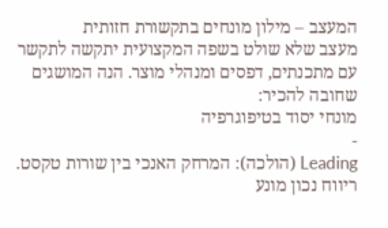המעצב – מילון מונחים בתקשורת חזותית
מעצב שלא שולט בשפה המקצועית יתקשה לתקשר עם מתכנתים, דפסים ומנהלי מוצר. הנה המושגים שחובה להכיר:
מונחי יסוד בטיפוגרפיה
-
Leading (הולכה): המרחק האנכי בין שורות טקסט. ריווח נכון מונע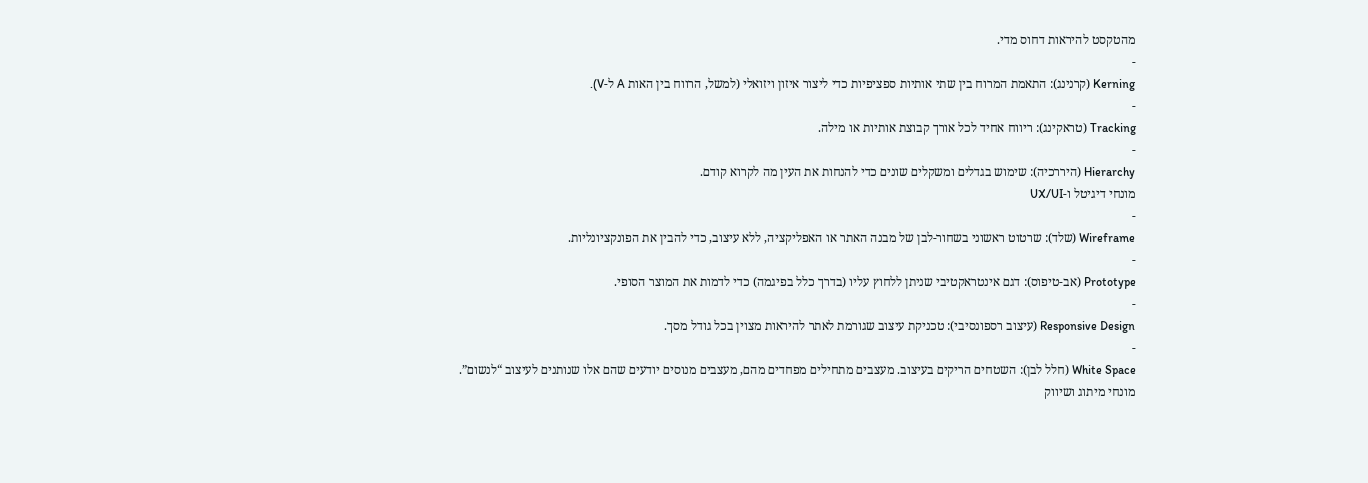מהטקסט להיראות דחוס מדי.
-
Kerning (קרנינג): התאמת המרוח בין שתי אותיות ספציפיות כדי ליצור איזון ויזואלי (למשל, הרווח בין האות A ל-V).
-
Tracking (טראקינג): ריווח אחיד לכל אורך קבוצת אותיות או מילה.
-
Hierarchy (היררכיה): שימוש בגדלים ומשקלים שונים כדי להנחות את העין מה לקרוא קודם.
מונחי דיגיטל ו-UX/UI
-
Wireframe (שלד): שרטוט ראשוני בשחור-לבן של מבנה האתר או האפליקציה, ללא עיצוב, כדי להבין את הפונקציונליות.
-
Prototype (אב-טיפוס): דגם אינטראקטיבי שניתן ללחוץ עליו (בדרך כלל בפיגמה) כדי לדמות את המוצר הסופי.
-
Responsive Design (עיצוב רספונסיבי): טכניקת עיצוב שגורמת לאתר להיראות מצוין בכל גודל מסך.
-
White Space (חלל לבן): השטחים הריקים בעיצוב. מעצבים מתחילים מפחדים מהם, מעצבים מנוסים יודעים שהם אלו שנותנים לעיצוב “לנשום”.
מונחי מיתוג ושיווק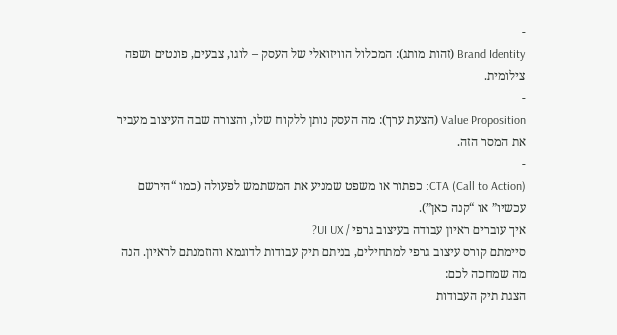-
Brand Identity (זהות מותג): המכלול הוויזואלי של העסק – לוגו, צבעים, פונטים ושפה צילומית.
-
Value Proposition (הצעת ערך): מה העסק נותן ללקוח שלו, והצורה שבה העיצוב מעביר את המסר הזה.
-
CTA (Call to Action): כפתור או משפט שמניע את המשתמש לפעולה (כמו “הירשם עכשיו” או “קנה כאן”).
איך עוברים ראיון עבודה בעיצוב גרפי / UI UX?
סיימתם קורס עיצוב גרפי למתחילים, בניתם תיק עבודות לדוגמא והוזמנתם לראיון. הנה מה שמחכה לכם:
הצגת תיק העבודות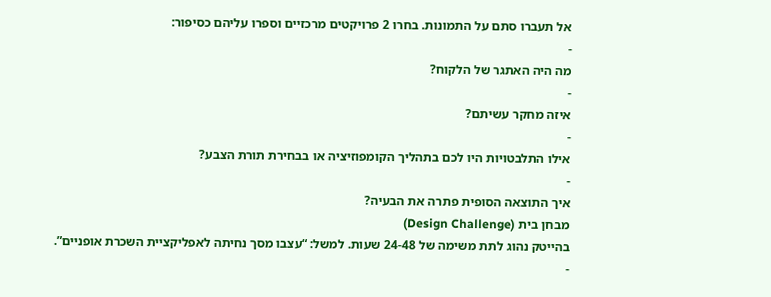אל תעברו סתם על התמונות. בחרו 2 פרויקטים מרכזיים וספרו עליהם כסיפור:
-
מה היה האתגר של הלקוח?
-
איזה מחקר עשיתם?
-
אילו התלבטויות היו לכם בתהליך הקומפוזיציה או בבחירת תורת הצבע?
-
איך התוצאה הסופית פתרה את הבעיה?
מבחן בית (Design Challenge)
בהייטק נהוג לתת משימה של 24-48 שעות. למשל: “עצבו מסך נחיתה לאפליקציית השכרת אופניים”.
-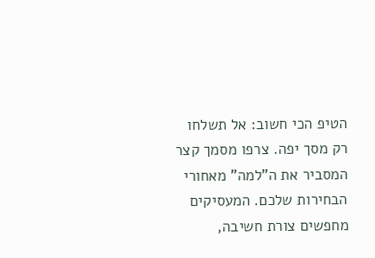הטיפ הכי חשוב: אל תשלחו רק מסך יפה. צרפו מסמך קצר המסביר את ה”למה” מאחורי הבחירות שלכם. המעסיקים מחפשים צורת חשיבה,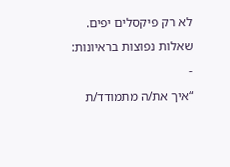לא רק פיקסלים יפים.
שאלות נפוצות בראיונות:
-
“איך את/ה מתמודד/ת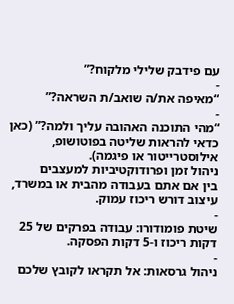עם פידבק שלילי מלקוח?”
-
“מאיפה את/ה שואב/ת השראה?”
-
“מהי התוכנה האהובה עליך ולמה?” (כאן כדאי להראות שליטה בפוטושופ, אילוסטרייטור או פיגמה).
ניהול זמן ופרודוקטיביות למעצבים
בין אם אתם בעבודה מהבית או במשרד, עיצוב דורש ריכוז עמוק.
-
שיטת פומודורו: עבודה בפרקים של 25 דקות ריכוז ו-5 דקות הפסקה.
-
ניהול גרסאות: אל תקראו לקובץ שלכם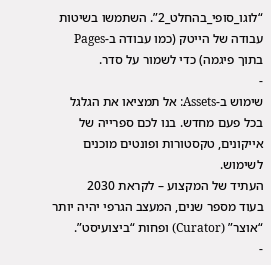“לוגו_סופי_בהחלט_2”. השתמשו בשיטות עבודה של הייטק (כמו עבודה ב-Pages בתוך פיגמה) כדי לשמור על סדר.
-
שימוש ב-Assets: אל תמציאו את הגלגל בכל פעם מחדש. בנו לכם ספרייה של אייקונים, טקסטורות ופונטים מוכנים לשימוש.
העתיד של המקצוע – לקראת 2030
בעוד מספר שנים, המעצב הגרפי יהיה יותר “אוצר” (Curator) ופחות “ביצועיסט”.
-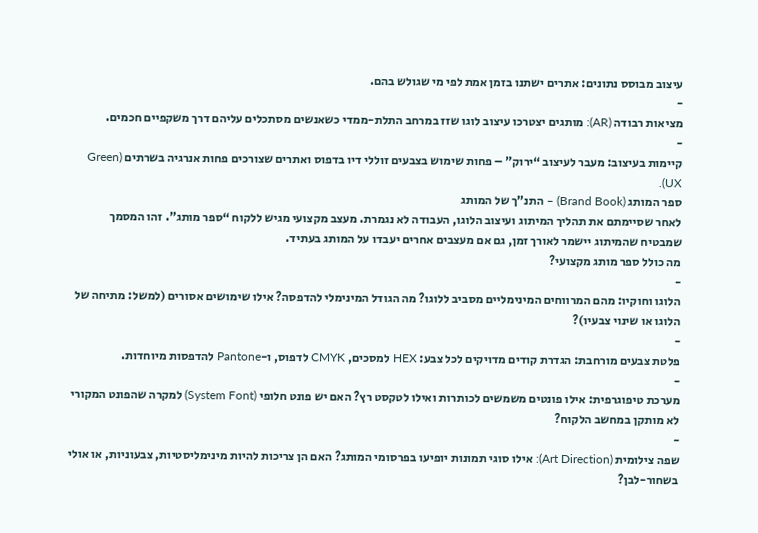עיצוב מבוסס נתונים: אתרים ישתנו בזמן אמת לפי מי שגולש בהם.
-
מציאות רבודה (AR): מותגים יצטרכו עיצוב לוגו שזז במרחב התלת-ממדי כשאנשים מסתכלים עליהם דרך משקפיים חכמים.
-
קיימות בעיצוב: מעבר לעיצוב “ירוק” – פחות שימוש בצבעים זוללי דיו בדפוס ואתרים שצורכים פחות אנרגיה בשרתים (Green UX).
ספר המותג (Brand Book) – התנ”ך של המותג
לאחר שסיימתם את תהליך המיתוג ועיצוב הלוגו, העבודה לא נגמרת. מעצב מקצועי מגיש ללקוח “ספר מותג”. זהו המסמך שמבטיח שהמיתוג יישמר לאורך זמן, גם אם מעצבים אחרים יעבדו על המותג בעתיד.
מה כולל ספר מותג מקצועי?
-
הלוגו וחוקיו: מהם המרווחים המינימליים מסביב ללוגו? מה הגודל המינימלי להדפסה? אילו שימושים אסורים (למשל: מתיחה של הלוגו או שינוי צבעיו)?
-
פלטת צבעים מורחבת: הגדרת קודים מדויקים לכל צבע: HEX למסכים, CMYK לדפוס, ו-Pantone להדפסות מיוחדות.
-
מערכת טיפוגרפית: אילו פונטים משמשים לכותרות ואילו לטקסט רץ? האם יש פונט חלופי (System Font) למקרה שהפונט המקורי לא מותקן במחשב הלקוח?
-
שפה צילומית (Art Direction): אילו סוגי תמונות יופיעו בפרסומי המותג? האם הן צריכות להיות מינימליסטיות, צבעוניות, או אולי בשחור-לבן?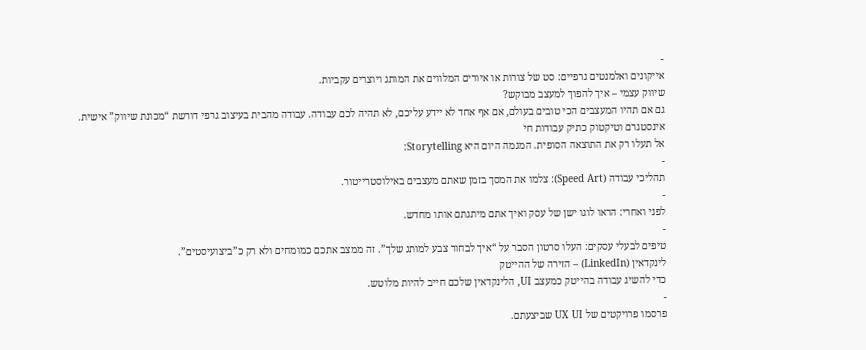-
אייקונים ואלמנטים גרפיים: סט של צורות או איורים המלווים את המותג ויוצרים עקביות.
שיווק עצמי – איך להפוך למעצב מבוקש?
גם אם תהיו המעצבים הכי טובים בעולם, אם אף אחד לא יידע עליכם, לא תהיה לכם עבודה. עבודה מהבית בעיצוב גרפי דורשת “מכונת שיווק” אישית.
אינסטגרם וטיקטוק כתיק עבודות חי
אל תעלו רק את התוצאה הסופית. המגמה היום היא Storytelling:
-
תהליכי עבודה (Speed Art): צלמו את המסך בזמן שאתם מעצבים באילוסטרייטור.
-
לפני ואחרי: הראו לוגו ישן של עסק ואיך אתם מיתגתם אותו מחדש.
-
טיפים לבעלי עסקים: העלו סרטון הסבר על “איך לבחור צבע למותג שלך”. זה ממצב אתכם כמומחים ולא רק כ”ביצועיסטים”.
לינקדאין (LinkedIn) – הזירה של ההייטק
כדי להשיג עבודה בהייטק כמעצב UI, הלינקדאין שלכם חייב להיות מלוטש.
-
פרסמו פרויקטים של UX UI שביצעתם.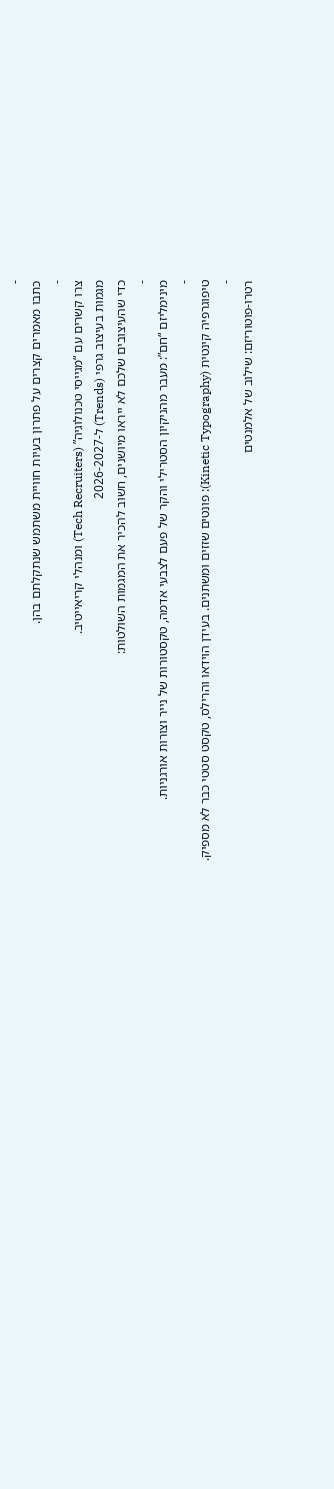-
כתבו מאמרים קצרים על פתרון בעיות חוויית משתמש שנתקלתם בהן.
-
צרו קשרים עם “מגייסי טכנולוגיה” (Tech Recruiters) ומנהלי קריאייטיב.
מגמות בעיצוב גרפי (Trends) ל-2026-2027
כדי שהעיצובים שלכם לא ייראו מיושנים, חשוב להכיר את המגמות השולטות:
-
מינימליזם “חם”: מעבר מהניקיון הסטרילי והקר של פעם לצבעי אדמה, טקסטורות של נייר וצורות אורגניות.
-
טיפוגרפיה קינטית (Kinetic Typography): פונטים שזזים ומשתנים. בעידן הוידאו והרילס, טקסט סטטי כבר לא מספיק.
-
רטרו-פוטוריזם: שילוב של אלמנטים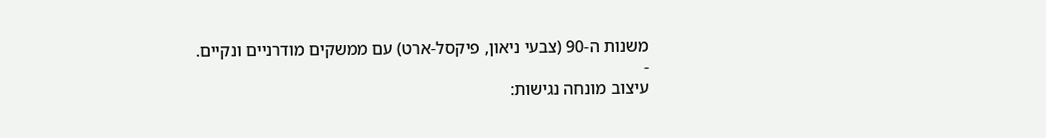משנות ה-90 (צבעי ניאון, פיקסל-ארט) עם ממשקים מודרניים ונקיים.
-
עיצוב מונחה נגישות: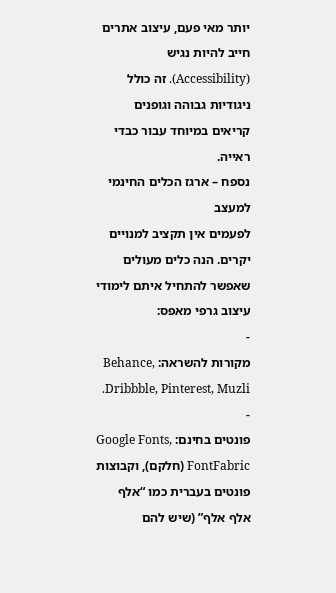יותר מאי פעם, עיצוב אתרים חייב להיות נגיש (Accessibility). זה כולל ניגודיות גבוהה וגופנים קריאים במיוחד עבור כבדי ראייה.
נספח – ארגז הכלים החינמי למעצב
לפעמים אין תקציב למנויים יקרים. הנה כלים מעולים שאפשר להתחיל איתם לימודי עיצוב גרפי מאפס:
-
מקורות להשראה: Behance, Dribbble, Pinterest, Muzli.
-
פונטים בחינם: Google Fonts, FontFabric (חלקם), וקבוצות פונטים בעברית כמו “אלף אלף אלף” (שיש להם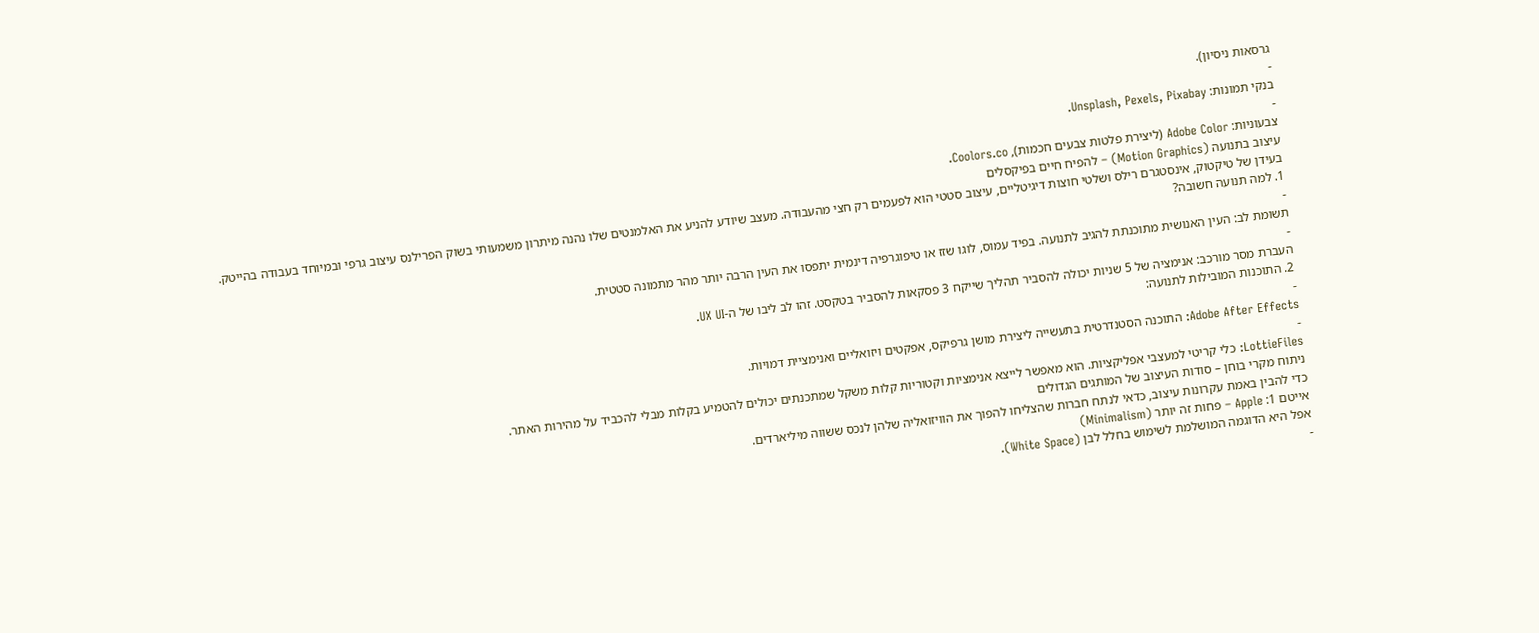גרסאות ניסיון).
-
בנקי תמונות: Unsplash, Pexels, Pixabay.
-
צבעוניות: Adobe Color (ליצירת פלטות צבעים חכמות), Coolors.co.
עיצוב בתנועה (Motion Graphics) – להפיח חיים בפיקסלים
בעידן של טיקטוק, אינסטגרם רילס ושלטי חוצות דיגיטליים, עיצוב סטטי הוא לפעמים רק חצי מהעבודה. מעצב שיודע להניע את האלמנטים שלו נהנה מיתרון משמעותי בשוק הפרילנס עיצוב גרפי ובמיוחד בעבודה בהייטק.
1. למה תנועה חשובה?
-
תשומת לב: העין האנושית מתוכנתת להגיב לתנועה. בפיד עמוס, לוגו שזז או טיפוגרפיה דינמית יתפסו את העין הרבה יותר מהר מתמונה סטטית.
-
העברת מסר מורכב: אנימציה של 5 שניות יכולה להסביר תהליך שייקח 3 פסקאות להסביר בטקסט. זהו לב ליבו של ה-UX UI.
2. התוכנות המובילות לתנועה:
-
Adobe After Effects: התוכנה הסטנדרטית בתעשייה ליצירת מושן גרפיקס, אפקטים ויזואליים ואנימציית דמויות.
-
LottieFiles: כלי קריטי למעצבי אפליקציות. הוא מאפשר לייצא אנימציות וקטוריות קלות משקל שמתכנתים יכולים להטמיע בקלות מבלי להכביד על מהירות האתר.
ניתוח מקרי בוחן – סודות העיצוב של המותגים הגדולים
כדי להבין באמת עקרונות עיצוב, כדאי לנתח חברות שהצליחו להפוך את הוויזואליה שלהן לנכס ששווה מיליארדים.
אייטם 1: Apple – פחות זה יותר (Minimalism)
אפל היא הדוגמה המושלמת לשימוש בחלל לבן (White Space).
-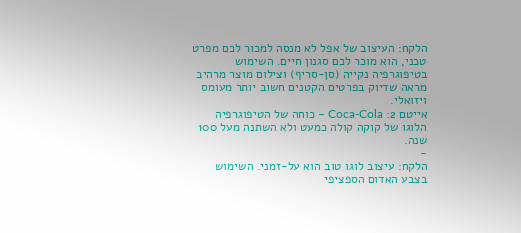הלקח: העיצוב של אפל לא מנסה למכור לכם מפרט טכני, הוא מוכר לכם סגנון חיים. השימוש בטיפוגרפיה נקייה (סן-סריף) וצילום מוצר מרהיב מראה שדיוק בפרטים הקטנים חשוב יותר מעומס ויזואלי.
אייטם 2: Coca-Cola – כוחה של הטיפוגרפיה
הלוגו של קוקה קולה כמעט ולא השתנה מעל 100 שנה.
-
הלקח: עיצוב לוגו טוב הוא על-זמני. השימוש בצבע האדום הספציפי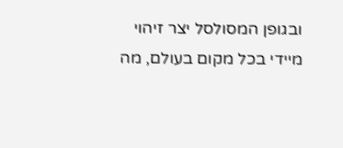ובגופן המסולסל יצר זיהוי מיידי בכל מקום בעולם, מה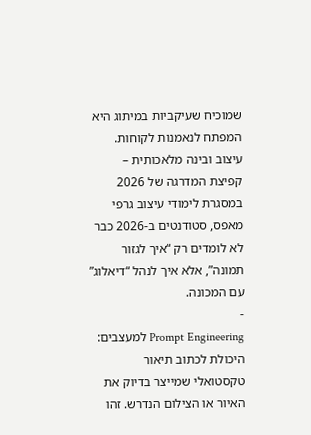שמוכיח שעיקביות במיתוג היא המפתח לנאמנות לקוחות.
עיצוב ובינה מלאכותית – קפיצת המדרגה של 2026
במסגרת לימודי עיצוב גרפי מאפס, סטודנטים ב-2026 כבר לא לומדים רק “איך לגזור תמונה”, אלא איך לנהל “דיאלוג” עם המכונה.
-
Prompt Engineering למעצבים: היכולת לכתוב תיאור טקסטואלי שמייצר בדיוק את האיור או הצילום הנדרש. זהו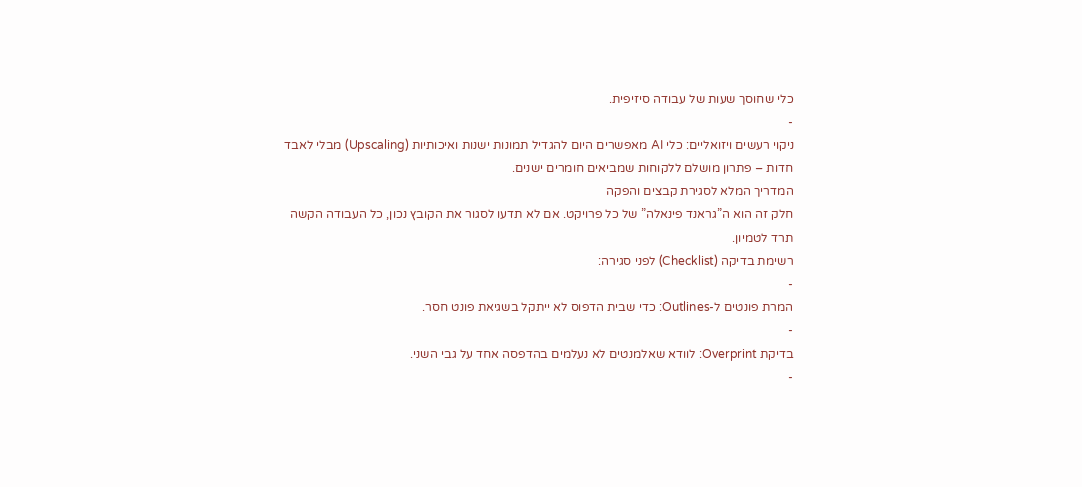כלי שחוסך שעות של עבודה סיזיפית.
-
ניקוי רעשים ויזואליים: כלי AI מאפשרים היום להגדיל תמונות ישנות ואיכותיות (Upscaling) מבלי לאבד חדות – פתרון מושלם ללקוחות שמביאים חומרים ישנים.
המדריך המלא לסגירת קבצים והפקה
חלק זה הוא ה”גראנד פינאלה” של כל פרויקט. אם לא תדעו לסגור את הקובץ נכון, כל העבודה הקשה תרד לטמיון.
רשימת בדיקה (Checklist) לפני סגירה:
-
המרת פונטים ל-Outlines: כדי שבית הדפוס לא ייתקל בשגיאת פונט חסר.
-
בדיקת Overprint: לוודא שאלמנטים לא נעלמים בהדפסה אחד על גבי השני.
-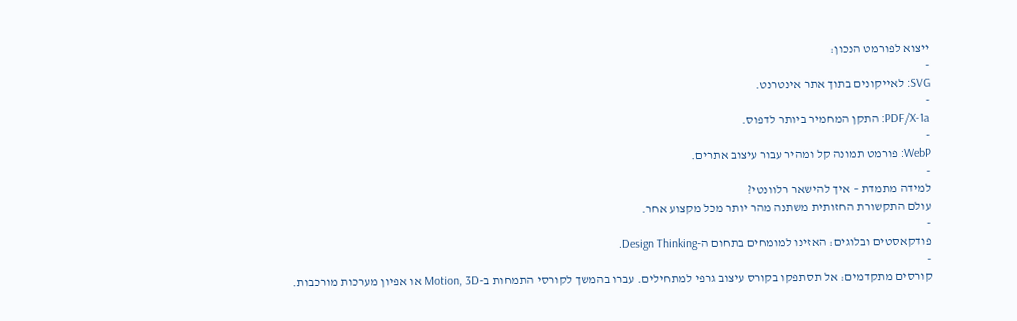ייצוא לפורמט הנכון:
-
SVG: לאייקונים בתוך אתר אינטרנט.
-
PDF/X-1a: התקן המחמיר ביותר לדפוס.
-
WebP: פורמט תמונה קל ומהיר עבור עיצוב אתרים.
-
למידה מתמדת – איך להישאר רלוונטי?
עולם התקשורת החזותית משתנה מהר יותר מכל מקצוע אחר.
-
פודקאסטים ובלוגים: האזינו למומחים בתחום ה-Design Thinking.
-
קורסים מתקדמים: אל תסתפקו בקורס עיצוב גרפי למתחילים. עברו בהמשך לקורסי התמחות ב-Motion, 3D או אפיון מערכות מורכבות.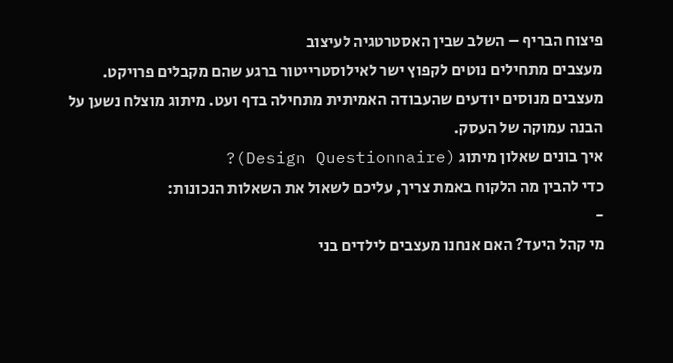פיצוח הבריף – השלב שבין האסטרטגיה לעיצוב
מעצבים מתחילים נוטים לקפוץ ישר לאילוסטרייטור ברגע שהם מקבלים פרויקט. מעצבים מנוסים יודעים שהעבודה האמיתית מתחילה בדף ועט. מיתוג מוצלח נשען על הבנה עמוקה של העסק.
איך בונים שאלון מיתוג (Design Questionnaire)?
כדי להבין מה הלקוח באמת צריך, עליכם לשאול את השאלות הנכונות:
-
מי קהל היעד? האם אנחנו מעצבים לילדים בני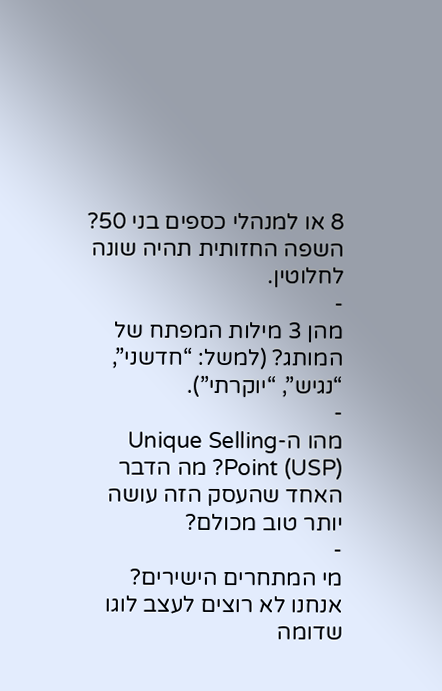8 או למנהלי כספים בני 50? השפה החזותית תהיה שונה לחלוטין.
-
מהן 3 מילות המפתח של המותג? (למשל: “חדשני”, “נגיש”, “יוקרתי”).
-
מהו ה-Unique Selling Point (USP)? מה הדבר האחד שהעסק הזה עושה יותר טוב מכולם?
-
מי המתחרים הישירים? אנחנו לא רוצים לעצב לוגו שדומה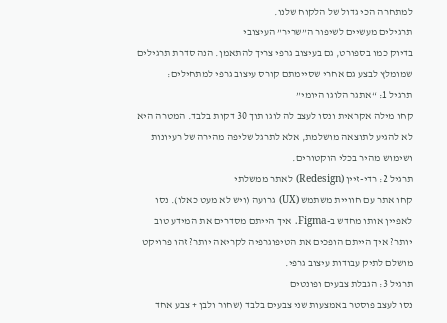למתחרה הכי גדול של הלקוח שלנו.
תרגילים מעשיים לשיפור ה”שריר” העיצובי
בדיוק כמו בספורט, גם בעיצוב גרפי צריך להתאמן. הנה סדרת תרגילים שמומלץ לבצע גם אחרי שסיימתם קורס עיצוב גרפי למתחילים:
תרגיל 1: “אתגר הלוגו היומי”
קחו מילה אקראית ונסו לעצב לה לוגו תוך 30 דקות בלבד. המטרה היא לא להגיע לתוצאה מושלמת, אלא לתרגל שליפה מהירה של רעיונות ושימוש מהיר בכלי הוקטורים.
תרגיל 2: רדי-זיין (Redesign) לאתר ממשלתי
קחו אתר עם חוויית משתמש (UX) גרועה (ויש לא מעט כאלו). נסו לאפיין אותו מחדש ב-Figma. איך הייתם מסדרים את המידע טוב יותר? איך הייתם הופכים את הטיפוגרפיה לקריאה יותר? זהו פרויקט מושלם לתיק עבודות עיצוב גרפי.
תרגיל 3: הגבלת צבעים ופונטים
נסו לעצב פוסטר באמצעות שני צבעים בלבד (שחור ולבן + צבע אחד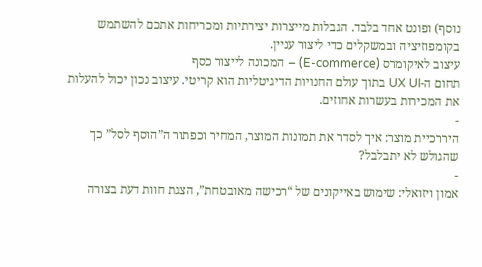נוסף) ופונט אחד בלבד. הגבלות מייצרות יצירתיות ומכריחות אתכם להשתמש בקומפוזיציה ובמשקלים כדי ליצור עניין.
עיצוב לאיקומרס (E-commerce) – המכונה לייצור כסף
תחום ה-UX UI בתוך עולם החנויות הדיגיטליות הוא קריטי. עיצוב נכון יכול להעלות את המכירות בעשרות אחוזים.
-
היררכיית מוצר: איך לסדר את תמונות המוצר, המחיר וכפתור ה”הוסף לסל” כך שהגולש לא יתבלבל?
-
אמון ויזואלי: שימוש באייקונים של “רכישה מאובטחת”, הצגת חוות דעת בצורה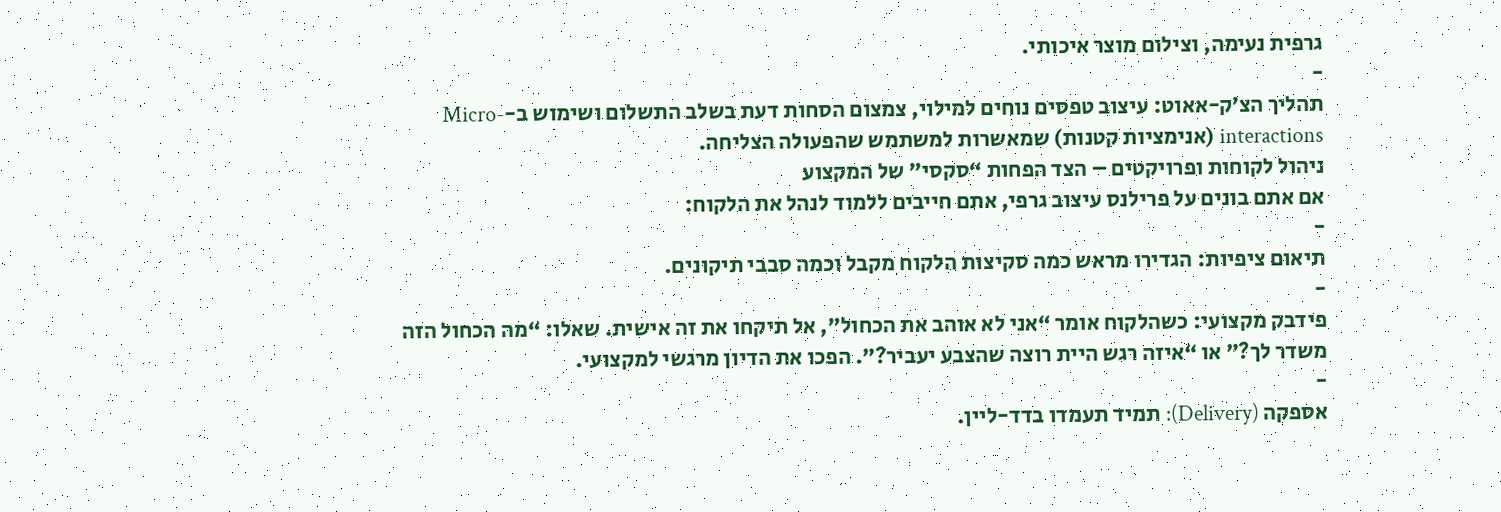גרפית נעימה, וצילום מוצר איכותי.
-
תהליך הצ’ק-אאוט: עיצוב טפסים נוחים למילוי, צמצום הסחות דעת בשלב התשלום ושימוש ב-Micro-interactions (אנימציות קטנות) שמאשרות למשתמש שהפעולה הצליחה.
ניהול לקוחות ופרויקטים – הצד הפחות “סקסי” של המקצוע
אם אתם בונים על פרילנס עיצוב גרפי, אתם חייבים ללמוד לנהל את הלקוח:
-
תיאום ציפיות: הגדירו מראש כמה סקיצות הלקוח מקבל וכמה סבבי תיקונים.
-
פידבק מקצועי: כשהלקוח אומר “אני לא אוהב את הכחול”, אל תיקחו את זה אישית. שאלו: “מה הכחול הזה משדר לך?” או “איזה רגש היית רוצה שהצבע יעביר?”. הפכו את הדיון מרגשי למקצועי.
-
אספקה (Delivery): תמיד תעמדו בדד-ליין.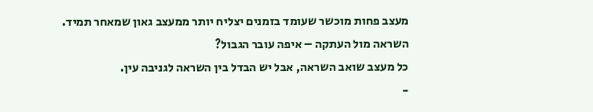מעצב פחות מוכשר שעומד בזמנים יצליח יותר ממעצב גאון שמאחר תמיד.
השראה מול העתקה – איפה עובר הגבול?
כל מעצב שואב השראה, אבל יש הבדל בין השראה לגניבה עין.
-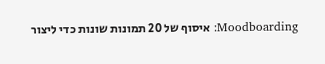Moodboarding: איסוף של 20 תמונות שונות כדי ליצור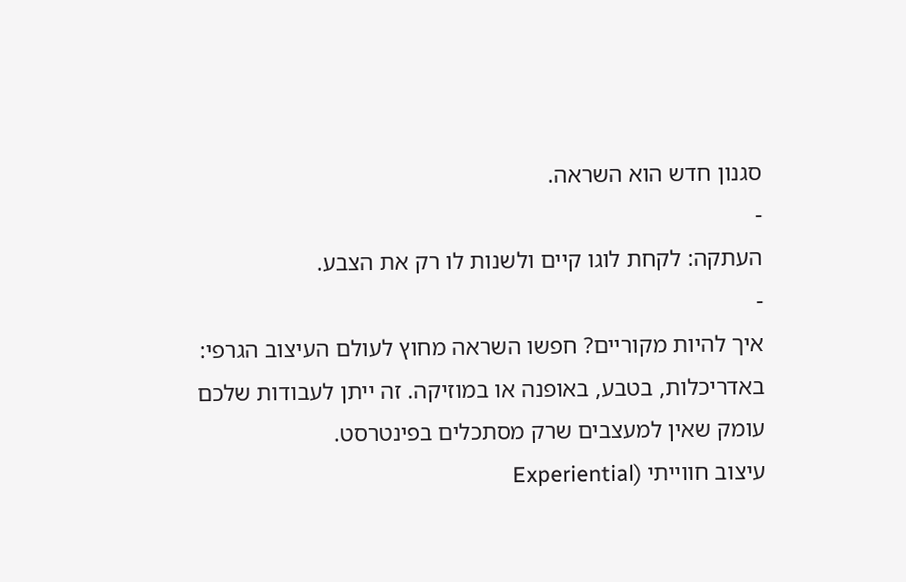סגנון חדש הוא השראה.
-
העתקה: לקחת לוגו קיים ולשנות לו רק את הצבע.
-
איך להיות מקוריים? חפשו השראה מחוץ לעולם העיצוב הגרפי: באדריכלות, בטבע, באופנה או במוזיקה. זה ייתן לעבודות שלכם עומק שאין למעצבים שרק מסתכלים בפינטרסט.
עיצוב חווייתי (Experiential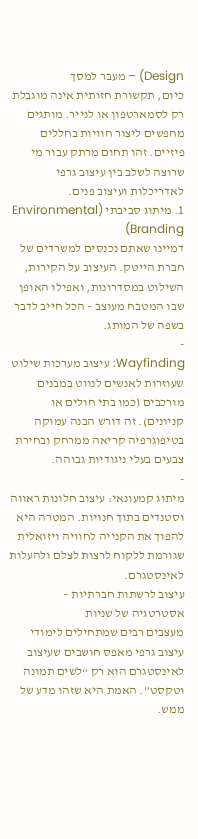Design) – מעבר למסך
כיום, תקשורת חזותית אינה מוגבלת רק לסמארטפון או לנייר. מותגים מחפשים ליצור חוויות בחללים פיזיים. זהו תחום מרתק עבור מי שרוצה לשלב בין עיצוב גרפי לאדריכלות ועיצוב פנים.
1. מיתוג סביבתי (Environmental Branding)
דמיינו שאתם נכנסים למשרדים של חברת הייטק. העיצוב על הקירות, השילוט במסדרונות, ואפילו האופן שבו המטבח מעוצב – הכל חייב לדבר בשפה של המותג.
-
Wayfinding: עיצוב מערכות שילוט שעוזרות לאנשים לנווט במבנים מורכבים (כמו בתי חולים או קניונים). זה דורש הבנה עמוקה בטיפוגרפיה קריאה ממרחק ובחירת צבעים בעלי ניגודיות גבוהה.
-
מיתוג קמעונאי: עיצוב חלונות ראווה וסטנדים בתוך חנויות. המטרה היא להפוך את הקנייה לחוויה ויזואלית שגורמת ללקוח לרצות לצלם ולהעלות לאינסטגרם.
עיצוב לרשתות חברתיות – אסטרטגיה של שניות
מעצבים רבים שמתחילים לימודי עיצוב גרפי מאפס חושבים שעיצוב לאינסטגרם הוא רק “לשים תמונה וטקסט”. האמת היא שזהו מדע של ממש.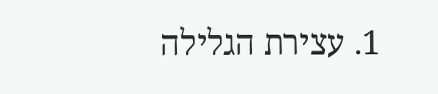1. עצירת הגלילה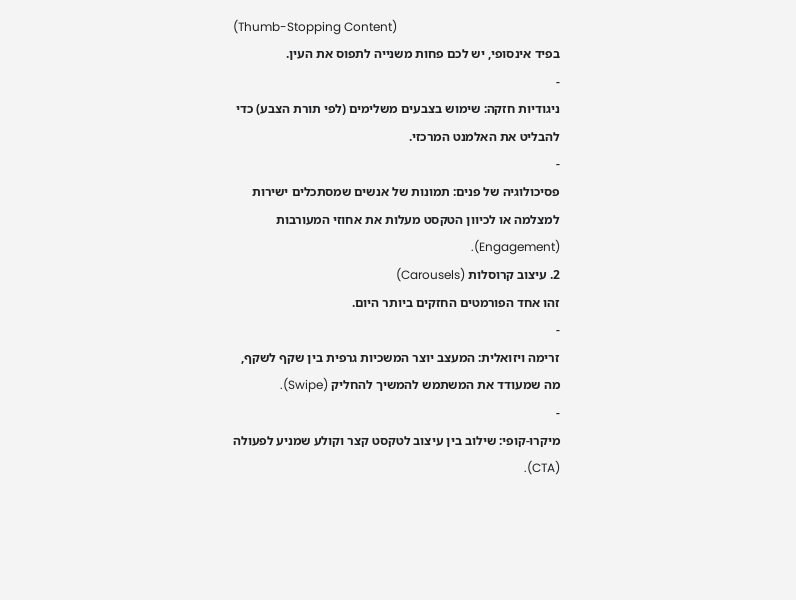(Thumb-Stopping Content)
בפיד אינסופי, יש לכם פחות משנייה לתפוס את העין.
-
ניגודיות חזקה: שימוש בצבעים משלימים (לפי תורת הצבע) כדי להבליט את האלמנט המרכזי.
-
פסיכולוגיה של פנים: תמונות של אנשים שמסתכלים ישירות למצלמה או לכיוון הטקסט מעלות את אחוזי המעורבות (Engagement).
2. עיצוב קרוסלות (Carousels)
זהו אחד הפורמטים החזקים ביותר היום.
-
זרימה ויזואלית: המעצב יוצר המשכיות גרפית בין שקף לשקף, מה שמעודד את המשתמש להמשיך להחליק (Swipe).
-
מיקרו-קופי: שילוב בין עיצוב לטקסט קצר וקולע שמניע לפעולה (CTA).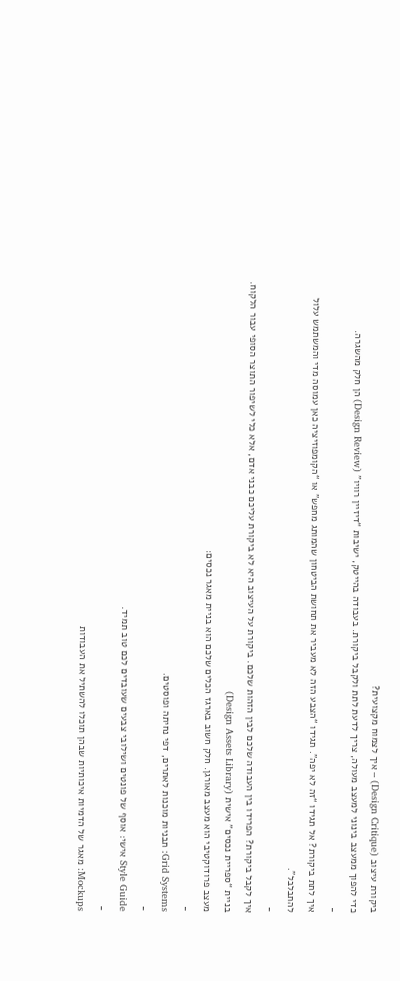ביקורת עיצוב (Design Critique) – איך לצמוח מקצועית?
כדי להפוך ממעצב בינוני למעצב מעולה, צריך לדעת לתת ולקבל ביקורת. בעבודה בהייטק, ישיבות “דיזיין רוויו” (Design Review) הן חלק מהשגרה.
-
איך לתת ביקורת? אל תגידו “זה לא יפה”. תגידו “הצבע הזה לא מעביר את תחושת הביטחון שהמותג מחפש” או “הקומפוזיציה כאן עמוסה מדי והמשתמש עלול להתבלבל”.
-
איך לקבל ביקורת? הפרידו בין העבודה שלכם לבין הזהות שלכם. ביקורת על העיצוב היא לא ביקורת עליכם כבני אדם, אלא כלי לשיפור התוצר הסופי עבור הלקוח.
בניית “ספריית נכסים” אישית (Design Assets Library)
מעצב פרודוקטיבי הוא מעצב מאורגן. חלק חשוב בארגז הכלים שלכם הוא בניית מאגר נכסים:
-
Grid Systems: תבניות מוכנות לאתרים, דפי נחיתה ופוסטים.
-
Style Guide אישי: אוסף של פונטים ושילובי צבעים שעובדים לכם טוב תמיד.
-
Mockups: מאגר של הדמיות איכותיות שבהן תוכלו להשתיל את העבודות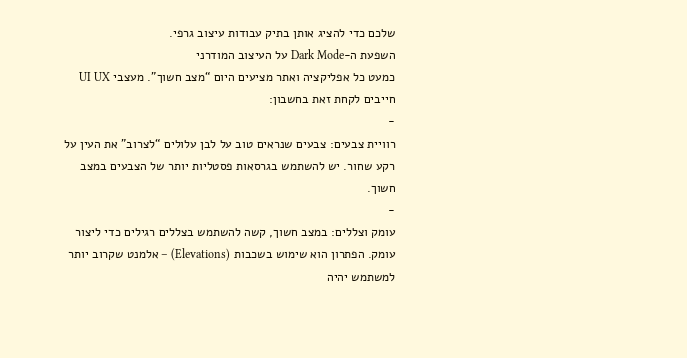שלכם כדי להציג אותן בתיק עבודות עיצוב גרפי.
השפעת ה-Dark Mode על העיצוב המודרני
כמעט כל אפליקציה ואתר מציעים היום “מצב חשוך”. מעצבי UI UX חייבים לקחת זאת בחשבון:
-
רוויית צבעים: צבעים שנראים טוב על לבן עלולים “לצרוב” את העין על רקע שחור. יש להשתמש בגרסאות פסטליות יותר של הצבעים במצב חשוך.
-
עומק וצללים: במצב חשוך, קשה להשתמש בצללים רגילים כדי ליצור עומק. הפתרון הוא שימוש בשכבות (Elevations) – אלמנט שקרוב יותר למשתמש יהיה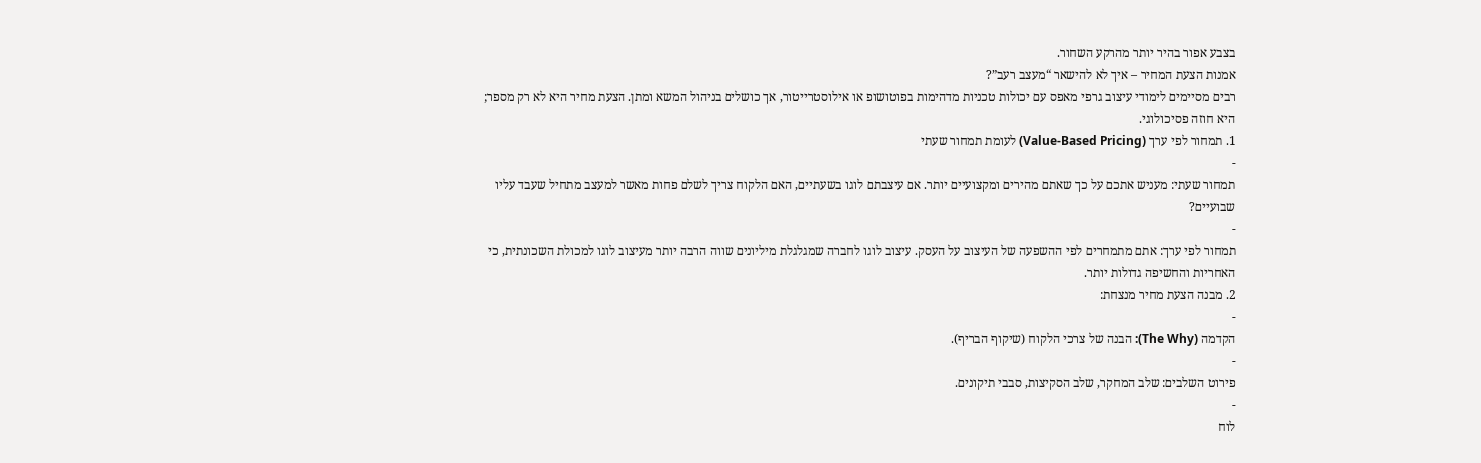בצבע אפור בהיר יותר מהרקע השחור.
אמנות הצעת המחיר – איך לא להישאר “מעצב רעב”?
רבים מסיימים לימודי עיצוב גרפי מאפס עם יכולות טכניות מדהימות בפוטושופ או אילוסטרייטור, אך כושלים בניהול המשא ומתן. הצעת מחיר היא לא רק מספר; היא חוזה פסיכולוגי.
1. תמחור לפי ערך (Value-Based Pricing) לעומת תמחור שעתי
-
תמחור שעתי: מעניש אתכם על כך שאתם מהירים ומקצועיים יותר. אם עיצבתם לוגו בשעתיים, האם הלקוח צריך לשלם פחות מאשר למעצב מתחיל שעבד עליו שבועיים?
-
תמחור לפי ערך: אתם מתמחרים לפי ההשפעה של העיצוב על העסק. עיצוב לוגו לחברה שמגלגלת מיליונים שווה הרבה יותר מעיצוב לוגו למכולת השכונתית, כי האחריות והחשיפה גדולות יותר.
2. מבנה הצעת מחיר מנצחת:
-
הקדמה (The Why): הבנה של צרכי הלקוח (שיקוף הבריף).
-
פירוט השלבים: שלב המחקר, שלב הסקיצות, סבבי תיקונים.
-
לוח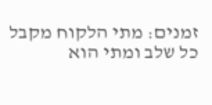זמנים: מתי הלקוח מקבל כל שלב ומתי הוא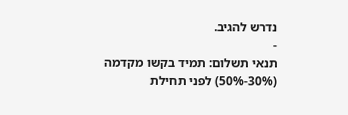נדרש להגיב.
-
תנאי תשלום: תמיד בקשו מקדמה (30%-50%) לפני תחילת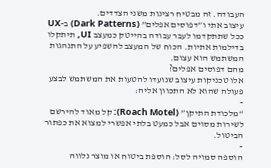העבודה. זה מבטיח רצינות משני הצדדים.
עיצוב אתי ו”דפוסים אפלים” (Dark Patterns) ב-UX
ככל שתתקדמו לעבר עבודה בהייטק כמעצב UI, תיתקלו בדילמות אתיות. הכוח של המעצב להשפיע על התנהגות המשתמש הוא עצום.
מהם דפוסים אפלים?
אלו טכניקות עיצוב שנועדו להטעות את המשתמש לבצע פעולה שהוא לא התכוון אליה:
-
“מלכודת התיקן” (Roach Motel): קל מאוד להירשם לשירות מסוים אבל כמעט בלתי אפשרי למצוא את כפתור הביטול.
-
הוספה סמויה לסל: הוספת ביטוח או מוצר נלווה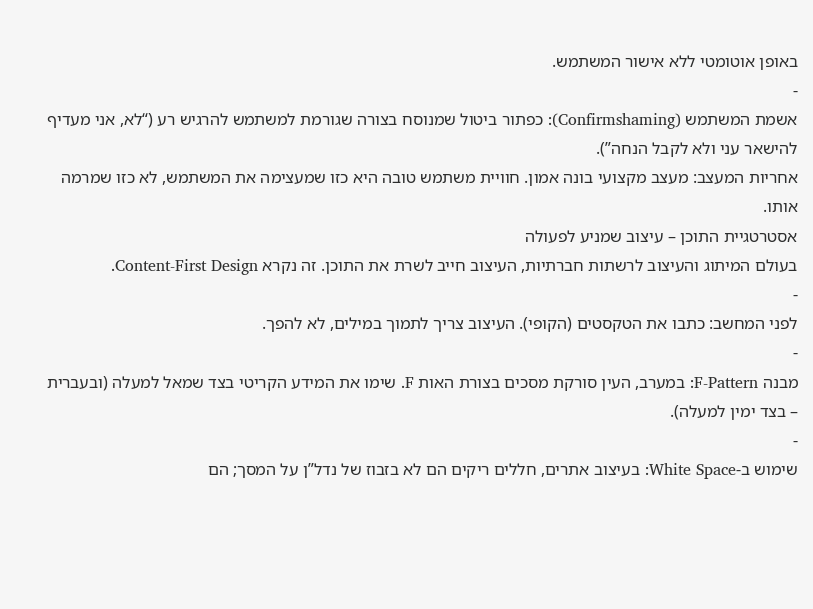באופן אוטומטי ללא אישור המשתמש.
-
אשמת המשתמש (Confirmshaming): כפתור ביטול שמנוסח בצורה שגורמת למשתמש להרגיש רע (“לא, אני מעדיף להישאר עני ולא לקבל הנחה”).
אחריות המעצב: מעצב מקצועי בונה אמון. חוויית משתמש טובה היא כזו שמעצימה את המשתמש, לא כזו שמרמה אותו.
אסטרטגיית התוכן – עיצוב שמניע לפעולה
בעולם המיתוג והעיצוב לרשתות חברתיות, העיצוב חייב לשרת את התוכן. זה נקרא Content-First Design.
-
לפני המחשב: כתבו את הטקסטים (הקופי). העיצוב צריך לתמוך במילים, לא להפך.
-
מבנה F-Pattern: במערב, העין סורקת מסכים בצורת האות F. שימו את המידע הקריטי בצד שמאל למעלה (ובעברית – בצד ימין למעלה).
-
שימוש ב-White Space: בעיצוב אתרים, חללים ריקים הם לא בזבוז של נדל”ן על המסך; הם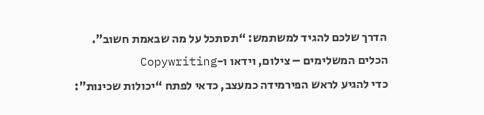הדרך שלכם להגיד למשתמש: “תסתכל על מה שבאמת חשוב”.
הכלים המשלימים – צילום, וידאו ו-Copywriting
כדי להגיע לראש הפירמידה כמעצב, כדאי לפתח “יכולות שכינות”: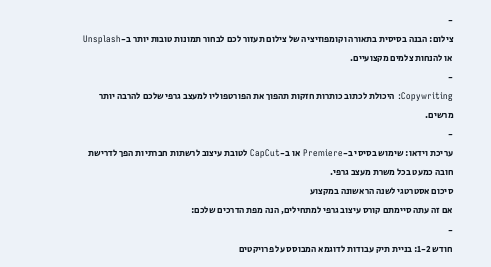-
צילום: הבנה בסיסית בתאורה וקומפוזיציה של צילום תעזור לכם לבחור תמונות טובות יותר ב-Unsplash או להנחות צלמים מקצועיים.
-
Copywriting: היכולת לכתוב כותרות חזקות תהפוך את הפורטפוליו למעצב גרפי שלכם להרבה יותר מרשים.
-
עריכת וידאו: שימוש בסיסי ב-Premiere או ב-CapCut לטובת עיצוב לרשתות חברתיות הפך לדרישת חובה כמעט בכל משרת מעצב גרפי.
סיכום אסטרטגי לשנה הראשונה במקצוע
אם זה עתה סיימתם קורס עיצוב גרפי למתחילים, הנה מפת הדרכים שלכם:
-
חודש 1-2: בניית תיק עבודות לדוגמא המבוסס על פרויקטים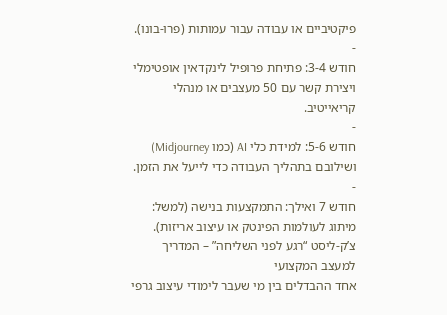פיקטיביים או עבודה עבור עמותות (פרו-בונו).
-
חודש 3-4: פתיחת פרופיל לינקדאין אופטימלי ויצירת קשר עם 50 מעצבים או מנהלי קריאייטיב.
-
חודש 5-6: למידת כלי AI (כמו Midjourney) ושילובם בתהליך העבודה כדי לייעל את הזמן.
-
חודש 7 ואילך: התמקצעות בנישה (למשל: מיתוג לעולמות הפינטק או עיצוב אריזות).
צ’ק-ליסט “רגע לפני השליחה” – המדריך למעצב המקצועי
אחד ההבדלים בין מי שעבר לימודי עיצוב גרפי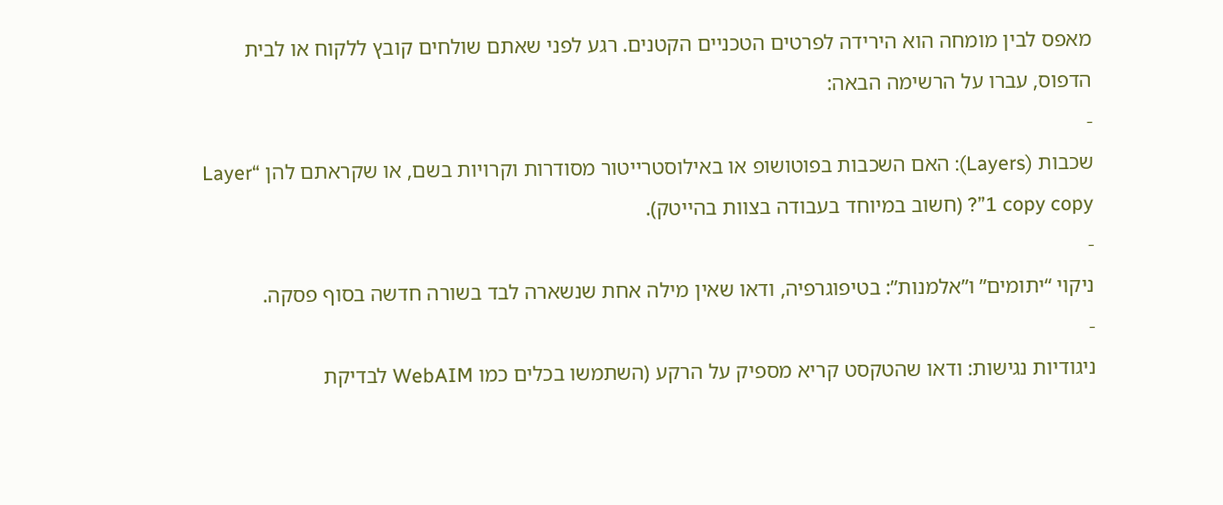מאפס לבין מומחה הוא הירידה לפרטים הטכניים הקטנים. רגע לפני שאתם שולחים קובץ ללקוח או לבית הדפוס, עברו על הרשימה הבאה:
-
שכבות (Layers): האם השכבות בפוטושופ או באילוסטרייטור מסודרות וקרויות בשם, או שקראתם להן “Layer 1 copy copy”? (חשוב במיוחד בעבודה בצוות בהייטק).
-
ניקוי “יתומים” ו”אלמנות”: בטיפוגרפיה, ודאו שאין מילה אחת שנשארה לבד בשורה חדשה בסוף פסקה.
-
ניגודיות נגישות: ודאו שהטקסט קריא מספיק על הרקע (השתמשו בכלים כמו WebAIM לבדיקת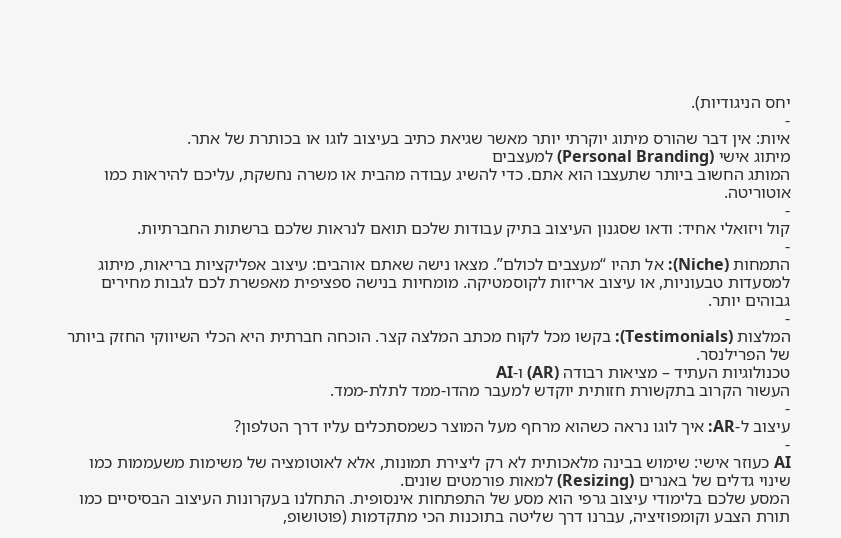יחס הניגודיות).
-
איות: אין דבר שהורס מיתוג יוקרתי יותר מאשר שגיאת כתיב בעיצוב לוגו או בכותרת של אתר.
מיתוג אישי (Personal Branding) למעצבים
המותג החשוב ביותר שתעצבו הוא אתם. כדי להשיג עבודה מהבית או משרה נחשקת, עליכם להיראות כמו אוטוריטה.
-
קול ויזואלי אחיד: ודאו שסגנון העיצוב בתיק עבודות שלכם תואם לנראות שלכם ברשתות החברתיות.
-
התמחות (Niche): אל תהיו “מעצבים לכולם”. מצאו נישה שאתם אוהבים: עיצוב אפליקציות בריאות, מיתוג למסעדות טבעוניות, או עיצוב אריזות לקוסמטיקה. מומחיות בנישה ספציפית מאפשרת לכם לגבות מחירים גבוהים יותר.
-
המלצות (Testimonials): בקשו מכל לקוח מכתב המלצה קצר. הוכחה חברתית היא הכלי השיווקי החזק ביותר של הפרילנסר.
טכנולוגיות העתיד – מציאות רבודה (AR) ו-AI
העשור הקרוב בתקשורת חזותית יוקדש למעבר מהדו-ממד לתלת-ממד.
-
עיצוב ל-AR: איך לוגו נראה כשהוא מרחף מעל המוצר כשמסתכלים עליו דרך הטלפון?
-
AI כעוזר אישי: שימוש בבינה מלאכותית לא רק ליצירת תמונות, אלא לאוטומציה של משימות משעממות כמו שינוי גדלים של באנרים (Resizing) למאות פורמטים שונים.
המסע שלכם בלימודי עיצוב גרפי הוא מסע של התפתחות אינסופית. התחלנו בעקרונות העיצוב הבסיסיים כמו תורת הצבע וקומפוזיציה, עברנו דרך שליטה בתוכנות הכי מתקדמות (פוטושופ,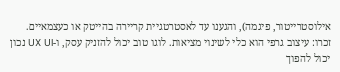אילוסטרייטור, פיגמה), והגענו עד לאסטרטגיית קריירה בהייטק או כעצמאיים.
זכרו: עיצוב גרפי הוא כלי לשינוי מציאות. לוגו טוב יכול להזניק עסק, ו-UX UI נכון יכול להפוך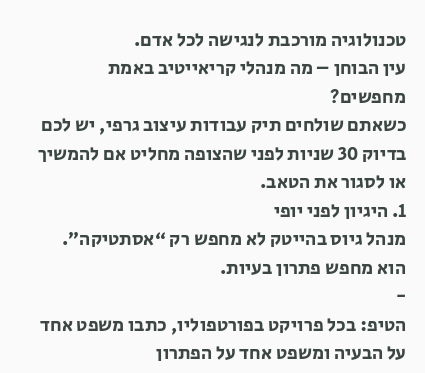טכנולוגיה מורכבת לנגישה לכל אדם.
עין הבוחן – מה מנהלי קריאייטיב באמת מחפשים?
כשאתם שולחים תיק עבודות עיצוב גרפי, יש לכם בדיוק 30 שניות לפני שהצופה מחליט אם להמשיך או לסגור את הטאב.
1. היגיון לפני יופי
מנהל גיוס בהייטק לא מחפש רק “אסתטיקה”. הוא מחפש פתרון בעיות.
-
הטיפ: בכל פרויקט בפורטפוליו, כתבו משפט אחד על הבעיה ומשפט אחד על הפתרון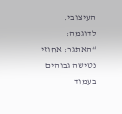העיצובי. לדוגמה: “האתגר: אחוזי נטישה גבוהים בעמוד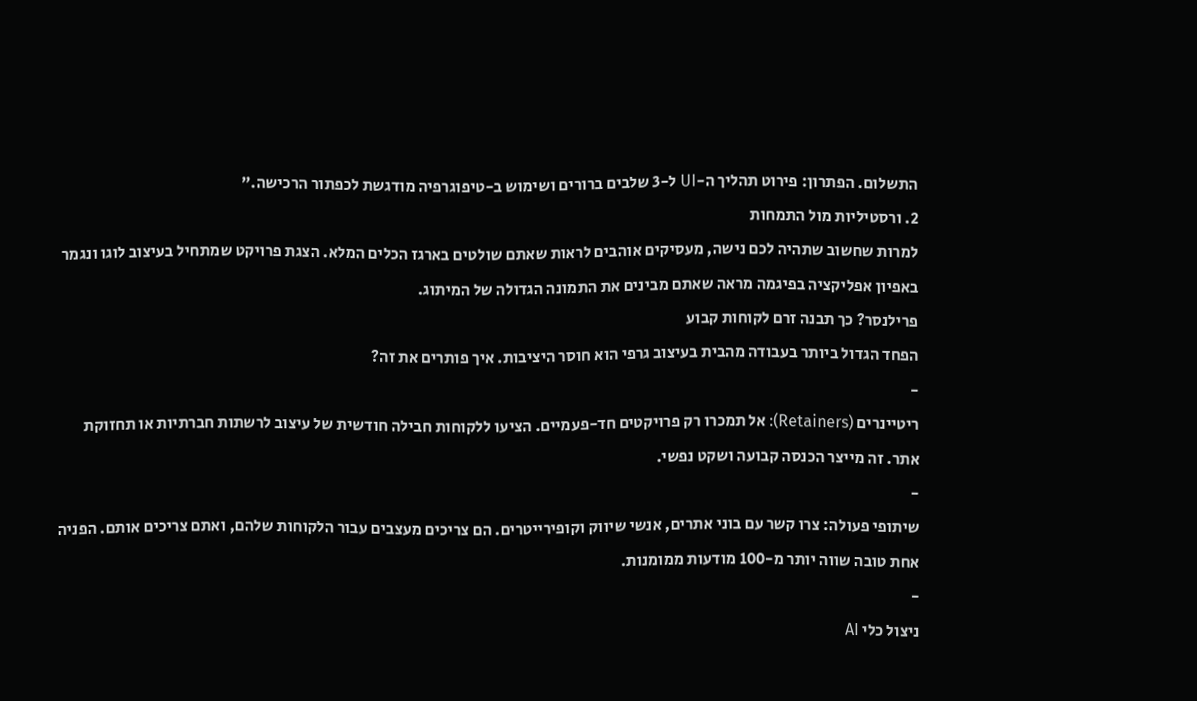התשלום. הפתרון: פירוט תהליך ה-UI ל-3 שלבים ברורים ושימוש ב-טיפוגרפיה מודגשת לכפתור הרכישה.”
2. ורסטיליות מול התמחות
למרות שחשוב שתהיה לכם נישה, מעסיקים אוהבים לראות שאתם שולטים בארגז הכלים המלא. הצגת פרויקט שמתחיל בעיצוב לוגו ונגמר באפיון אפליקציה בפיגמה מראה שאתם מבינים את התמונה הגדולה של המיתוג.
פרילנסר? כך תבנה זרם לקוחות קבוע
הפחד הגדול ביותר בעבודה מהבית בעיצוב גרפי הוא חוסר היציבות. איך פותרים את זה?
-
ריטיינרים (Retainers): אל תמכרו רק פרויקטים חד-פעמיים. הציעו ללקוחות חבילה חודשית של עיצוב לרשתות חברתיות או תחזוקת אתר. זה מייצר הכנסה קבועה ושקט נפשי.
-
שיתופי פעולה: צרו קשר עם בוני אתרים, אנשי שיווק וקופירייטרים. הם צריכים מעצבים עבור הלקוחות שלהם, ואתם צריכים אותם. הפניה אחת טובה שווה יותר מ-100 מודעות ממומנות.
-
ניצול כלי AI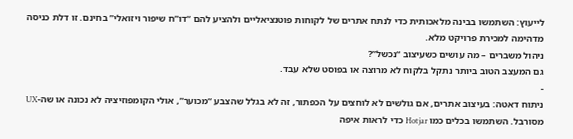לייעוץ: השתמשו בבינה מלאכותית כדי לנתח אתרים של לקוחות פוטנציאליים ולהציע להם “דו”ח שיפור ויזואלי” בחינם. זו דלת כניסה מדהימה למכירת פרויקט מלא.
ניהול משברים – מה עושים כשעיצוב “נכשל”?
גם המעצב הטוב ביותר נתקל בלקוח לא מרוצה או בפוסט שלא עבד.
-
ניתוח דאטה: בעיצוב אתרים, אם גולשים לא לוחצים על הכפתור, זה לא בגלל שהצבע “מכוער”, אולי הקומפוזיציה לא נכונה או שה-UX מסורבל. השתמשו בכלים כמו Hotjar כדי לראות איפה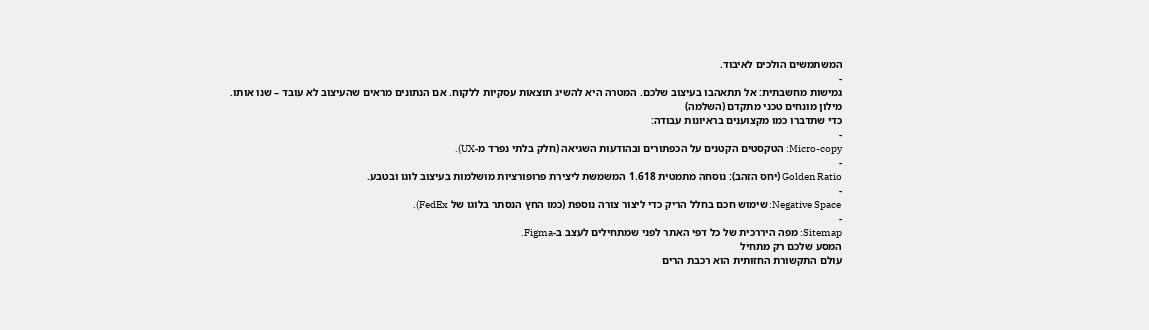המשתמשים הולכים לאיבוד.
-
גמישות מחשבתית: אל תתאהבו בעיצוב שלכם. המטרה היא להשיג תוצאות עסקיות ללקוח. אם הנתונים מראים שהעיצוב לא עובד – שנו אותו.
מילון מונחים טכני מתקדם (השלמה)
כדי שתדברו כמו מקצוענים בראיונות עבודה:
-
Micro-copy: הטקסטים הקטנים על הכפתורים ובהודעות השגיאה (חלק בלתי נפרד מ-UX).
-
Golden Ratio (יחס הזהב): נוסחה מתמטית 1.618 המשמשת ליצירת פרופורציות מושלמות בעיצוב לוגו ובטבע.
-
Negative Space: שימוש חכם בחלל הריק כדי ליצור צורה נוספת (כמו החץ הנסתר בלוגו של FedEx).
-
Sitemap: מפה היררכית של כל דפי האתר לפני שמתחילים לעצב ב-Figma.
המסע שלכם רק מתחיל
עולם התקשורת החזותית הוא רכבת הרים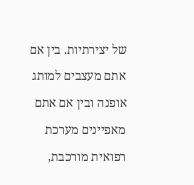של יצירתיות. בין אם אתם מעצבים למותג אופנה ובין אם אתם מאפיינים מערכת רפואית מורכבת,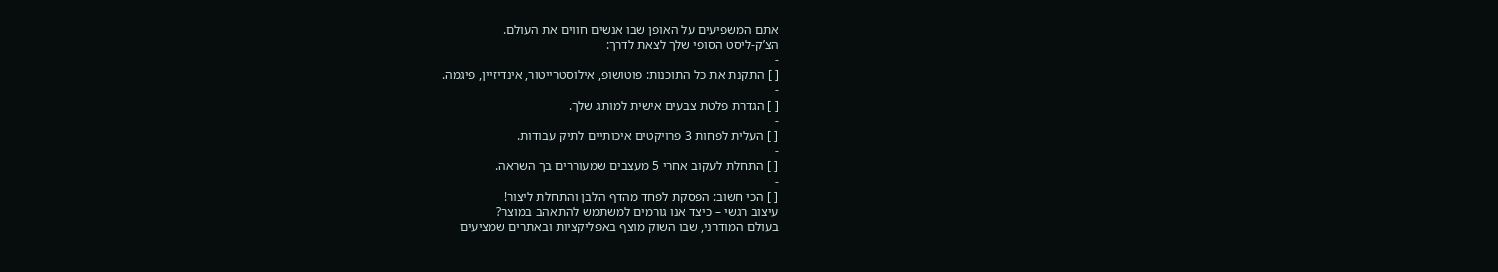אתם המשפיעים על האופן שבו אנשים חווים את העולם.
הצ’ק-ליסט הסופי שלך לצאת לדרך:
-
[ ] התקנת את כל התוכנות: פוטושופ, אילוסטרייטור, אינדיזיין, פיגמה.
-
[ ] הגדרת פלטת צבעים אישית למותג שלך.
-
[ ] העלית לפחות 3 פרויקטים איכותיים לתיק עבודות.
-
[ ] התחלת לעקוב אחרי 5 מעצבים שמעוררים בך השראה.
-
[ ] הכי חשוב: הפסקת לפחד מהדף הלבן והתחלת ליצור!
עיצוב רגשי – כיצד אנו גורמים למשתמש להתאהב במוצר?
בעולם המודרני, שבו השוק מוצף באפליקציות ובאתרים שמציעים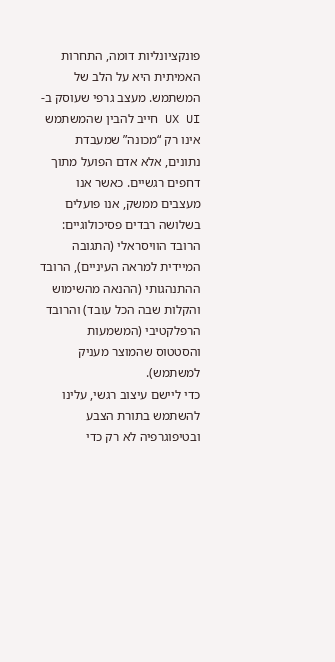פונקציונליות דומה, התחרות האמיתית היא על הלב של המשתמש. מעצב גרפי שעוסק ב-UX UI חייב להבין שהמשתמש אינו רק “מכונה” שמעבדת נתונים, אלא אדם הפועל מתוך דחפים רגשיים. כאשר אנו מעצבים ממשק, אנו פועלים בשלושה רבדים פסיכולוגיים: הרובד הוויסראלי (התגובה המיידית למראה העיניים), הרובד ההתנהגותי (ההנאה מהשימוש והקלות שבה הכל עובד) והרובד הרפלקטיבי (המשמעות והסטטוס שהמוצר מעניק למשתמש).
כדי ליישם עיצוב רגשי, עלינו להשתמש בתורת הצבע ובטיפוגרפיה לא רק כדי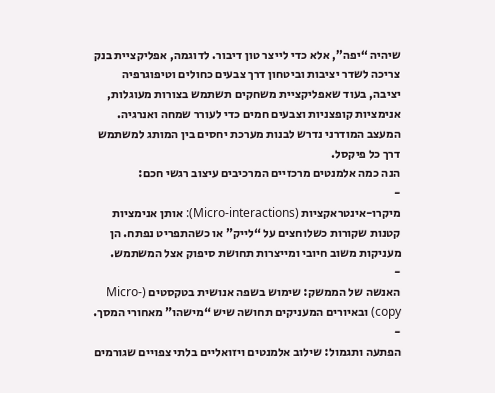שיהיה “יפה”, אלא כדי לייצר טון דיבור. לדוגמה, אפליקציית בנק צריכה לשדר יציבות וביטחון דרך צבעים כחולים וטיפוגרפיה יציבה, בעוד שאפליקציית משחקים תשתמש בצורות מעוגלות, אנימציות קופצניות וצבעים חמים כדי לעורר שמחה ואנרגיה. המעצב המודרני נדרש לבנות מערכת יחסים בין המותג למשתמש דרך כל פיקסל.
הנה כמה אלמנטים מרכזיים המרכיבים עיצוב רגשי חכם:
-
מיקרו-אינטראקציות (Micro-interactions): אותן אנימציות קטנות שקורות כשלוחצים על “לייק” או כשהתפריט נפתח. הן מעניקות משוב חיובי ומייצרות תחושת סיפוק אצל המשתמש.
-
האנשה של הממשק: שימוש בשפה אנושית בטקסטים (Micro-copy) ובאיורים המעניקים תחושה שיש “מישהו” מאחורי המסך.
-
הפתעה ותגמול: שילוב אלמנטים ויזואליים בלתי צפויים שגורמים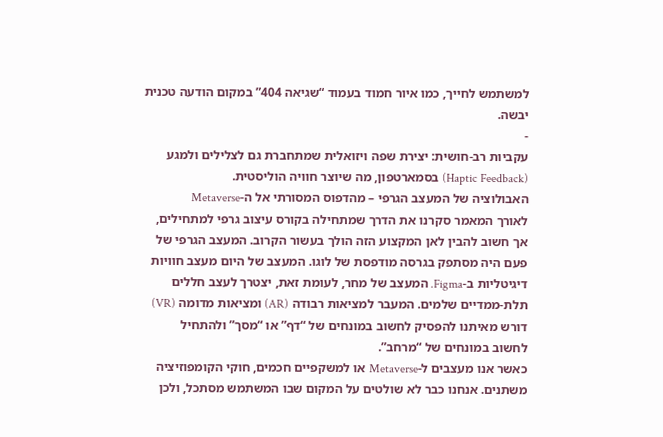למשתמש לחייך, כמו איור חמוד בעמוד “שגיאה 404” במקום הודעה טכנית יבשה.
-
עקביות רב-חושית: יצירת שפה ויזואלית שמתחברת גם לצלילים ולמגע (Haptic Feedback) בסמארטפון, מה שיוצר חוויה הוליסטית.
האבולוציה של המעצב הגרפי – מהדפוס המסורתי אל ה-Metaverse
לאורך המאמר סקרנו את הדרך שמתחילה בקורס עיצוב גרפי למתחילים, אך חשוב להבין לאן המקצוע הזה הולך בעשור הקרוב. המעצב הגרפי של פעם היה מסתפק בגרסה מודפסת של לוגו. המעצב של היום מעצב חוויות דיגיטליות ב-Figma. המעצב של מחר, לעומת זאת, יצטרך לעצב חללים תלת-ממדיים שלמים. המעבר למציאות רבודה (AR) ומציאות מדומה (VR) דורש מאיתנו להפסיק לחשוב במונחים של “דף” או “מסך” ולהתחיל לחשוב במונחים של “מרחב”.
כאשר אנו מעצבים ל-Metaverse או למשקפיים חכמים, חוקי הקומפוזיציה משתנים. אנחנו כבר לא שולטים על המקום שבו המשתמש מסתכל, ולכן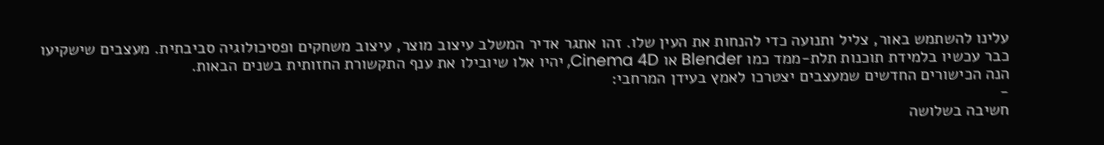עלינו להשתמש באור, צליל ותנועה כדי להנחות את העין שלו. זהו אתגר אדיר המשלב עיצוב מוצר, עיצוב משחקים ופסיכולוגיה סביבתית. מעצבים שישקיעו כבר עכשיו בלמידת תוכנות תלת-ממד כמו Blender או Cinema 4D, יהיו אלו שיובילו את ענף התקשורת החזותית בשנים הבאות.
הנה הכישורים החדשים שמעצבים יצטרכו לאמץ בעידן המרחבי:
-
חשיבה בשלושה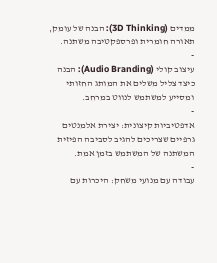ממדים (3D Thinking): הבנה של עומק, תאורה חומרית ופרספקטיבה משתנה.
-
עיצוב קולי (Audio Branding): הבנה כיצד צליל משלים את המותג החזותי ומסייע למשתמש לנווט במרחב.
-
אדפטיביות קיצונית: יצירת אלמנטים גרפיים שצריכים להגיב לסביבה הפיזית המשתנה של המשתמש בזמן אמת.
-
עבודה עם מנועי משחק: היכרות עם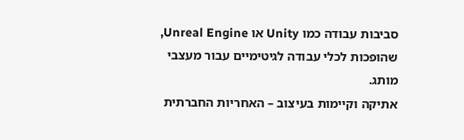סביבות עבודה כמו Unity או Unreal Engine, שהופכות לכלי עבודה לגיטימיים עבור מעצבי מותג.
אתיקה וקיימות בעיצוב – האחריות החברתית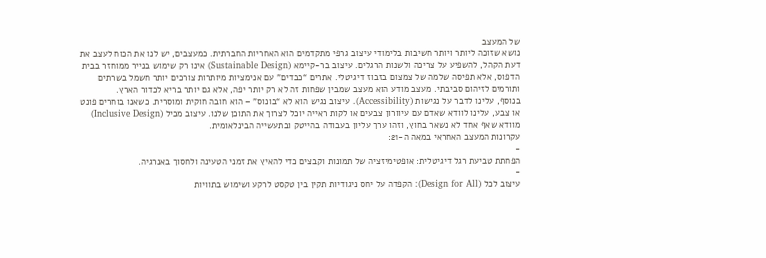של המעצב
נושא שזוכה ליותר ויותר חשיבות בלימודי עיצוב גרפי מתקדמים הוא האחריות החברתית. כמעצבים, יש לנו את הכוח לעצב את דעת הקהל, להשפיע על צריכה ולשנות הרגלים. עיצוב בר-קיימא (Sustainable Design) אינו רק שימוש בנייר ממוחזר בבית הדפוס, אלא תפיסה שלמה של צמצום בזבוז דיגיטלי. אתרים “כבדים” עם אנימציות מיותרות צורכים יותר חשמל בשרתים ותורמים לזיהום סביבתי. מעצב מודע הוא מעצב שמבין שפחות זה לא רק יותר יפה, אלא גם יותר בריא לכדור הארץ.
בנוסף, עלינו לדבר על נגישות (Accessibility). עיצוב נגיש הוא לא “בונוס” – הוא חובה חוקית ומוסרית. כשאנו בוחרים פונט או צבע, עלינו לוודא שאדם עם עיוורון צבעים או לקות ראייה יוכל לצרוך את התוכן שלנו. עיצוב מכיל (Inclusive Design) מוודא שאף אחד לא נשאר בחוץ, וזהו ערך עליון בעבודה בהייטק ובתעשייה הבינלאומית.
עקרונות המעצב האחראי במאה ה-21:
-
הפחתת טביעת רגל דיגיטלית: אופטימיזציה של תמונות וקבצים כדי להאיץ את זמני הטעינה ולחסוך באנרגיה.
-
עיצוב לכל (Design for All): הקפדה על יחס ניגודיות תקין בין טקסט לרקע ושימוש בתוויות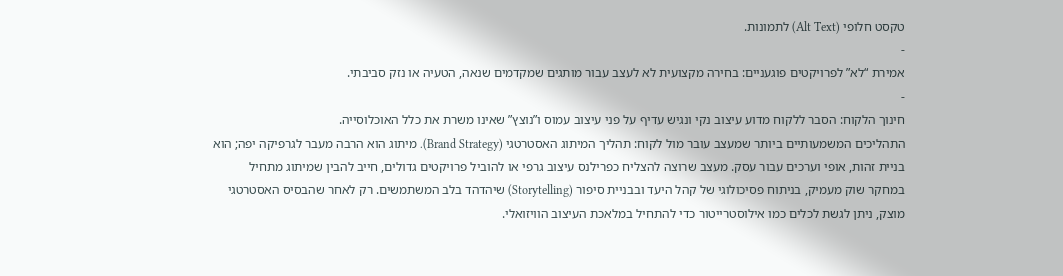טקסט חלופי (Alt Text) לתמונות.
-
אמירת “לא” לפרויקטים פוגעניים: בחירה מקצועית לא לעצב עבור מותגים שמקדמים שנאה, הטעיה או נזק סביבתי.
-
חינוך הלקוח: הסבר ללקוח מדוע עיצוב נקי ונגיש עדיף על פני עיצוב עמוס ו”נוצץ” שאינו משרת את כלל האוכלוסייה.
התהליכים המשמעותיים ביותר שמעצב עובר מול לקוח: תהליך המיתוג האסטרטגי (Brand Strategy). מיתוג הוא הרבה מעבר לגרפיקה יפה; הוא בניית זהות, אופי וערכים עבור עסק. מעצב שרוצה להצליח כפרילנס עיצוב גרפי או להוביל פרויקטים גדולים, חייב להבין שמיתוג מתחיל במחקר שוק מעמיק, בניתוח פסיכולוגי של קהל היעד ובבניית סיפור (Storytelling) שיהדהד בלב המשתמשים. רק לאחר שהבסיס האסטרטגי מוצק, ניתן לגשת לכלים כמו אילוסטרייטור כדי להתחיל במלאכת העיצוב הוויזואלי.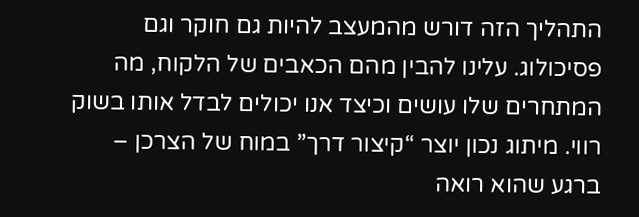התהליך הזה דורש מהמעצב להיות גם חוקר וגם פסיכולוג. עלינו להבין מהם הכאבים של הלקוח, מה המתחרים שלו עושים וכיצד אנו יכולים לבדל אותו בשוק רווי. מיתוג נכון יוצר “קיצור דרך” במוח של הצרכן – ברגע שהוא רואה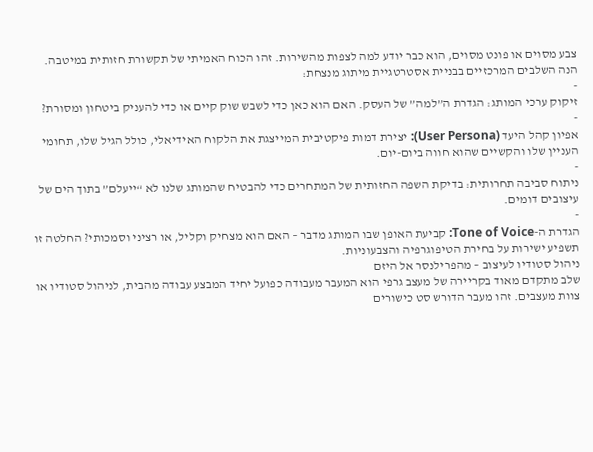צבע מסוים או פונט מסוים, הוא כבר יודע למה לצפות מהשירות. זהו הכוח האמיתי של תקשורת חזותית במיטבה.
הנה השלבים המרכזיים בבניית אסטרטגיית מיתוג מנצחת:
-
זיקוק ערכי המותג: הגדרת ה”למה” של העסק. האם הוא כאן כדי לשבש שוק קיים או כדי להעניק ביטחון ומסורת?
-
אפיון קהל היעד (User Persona): יצירת דמות פיקטיבית המייצגת את הלקוח האידיאלי, כולל הגיל שלו, תחומי העניין שלו והקשיים שהוא חווה ביום-יום.
-
ניתוח סביבה תחרותית: בדיקת השפה החזותית של המתחרים כדי להבטיח שהמותג שלנו לא “ייעלם” בתוך הים של עיצובים דומים.
-
הגדרת ה-Tone of Voice: קביעת האופן שבו המותג מדבר – האם הוא מצחיק וקליל, או רציני וסמכותי? החלטה זו תשפיע ישירות על בחירת הטיפוגרפיה והצבעוניות.
ניהול סטודיו לעיצוב – מהפרילנסר אל היזם
שלב מתקדם מאוד בקריירה של מעצב גרפי הוא המעבר מעבודה כפועל יחיד המבצע עבודה מהבית, לניהול סטודיו או צוות מעצבים. זהו מעבר הדורש סט כישורים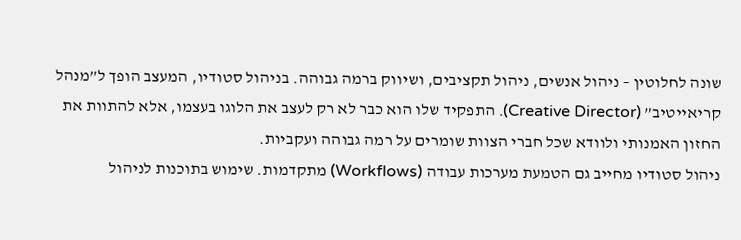שונה לחלוטין – ניהול אנשים, ניהול תקציבים, ושיווק ברמה גבוהה. בניהול סטודיו, המעצב הופך ל”מנהל קריאייטיב” (Creative Director). התפקיד שלו הוא כבר לא רק לעצב את הלוגו בעצמו, אלא להתוות את החזון האמנותי ולוודא שכל חברי הצוות שומרים על רמה גבוהה ועקביות.
ניהול סטודיו מחייב גם הטמעת מערכות עבודה (Workflows) מתקדמות. שימוש בתוכנות לניהול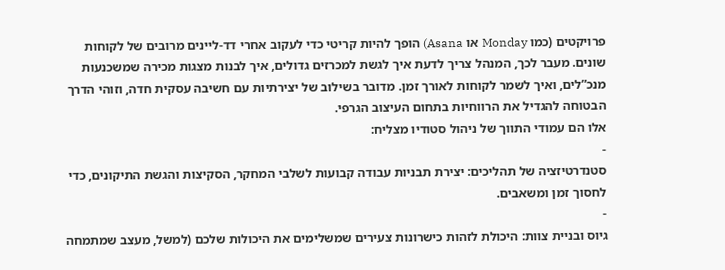פרויקטים (כמו Monday או Asana) הופך להיות קריטי כדי לעקוב אחרי דד-ליינים מרובים של לקוחות שונים. מעבר לכך, המנהל צריך לדעת איך לגשת למכרזים גדולים, איך לבנות מצגות מכירה שמשכנעות מנכ”לים, ואיך לשמר לקוחות לאורך זמן. מדובר בשילוב של יצירתיות עם חשיבה עסקית חדה, וזוהי הדרך הבטוחה להגדיל את הרווחיות בתחום העיצוב הגרפי.
אלו הם עמודי התווך של ניהול סטודיו מצליח:
-
סטנדרטיזציה של תהליכים: יצירת תבניות עבודה קבועות לשלבי המחקר, הסקיצות והגשת התיקונים, כדי לחסוך זמן ומשאבים.
-
גיוס ובניית צוות: היכולת לזהות כישרונות צעירים שמשלימים את היכולות שלכם (למשל, מעצב שמתמחה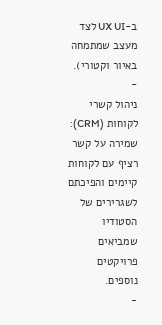ב-UX UI לצד מעצב שמתמחה באיור וקטורי).
-
ניהול קשרי לקוחות (CRM): שמירה על קשר רציף עם לקוחות קיימים והפיכתם לשגרירים של הסטודיו שמביאים פרויקטים נוספים.
-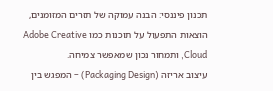תכנון פיננסי: הבנה עמוקה של תזרים המזומנים, הוצאות התפעול על תוכנות כמו Adobe Creative Cloud, ותמחור נכון שמאפשר צמיחה.
עיצוב אריזה (Packaging Design) – המפגש בין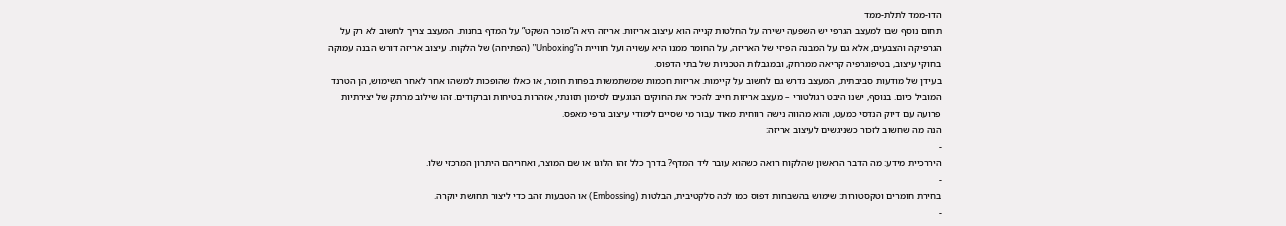הדו-ממד לתלת-ממד
תחום נוסף שבו למעצב הגרפי יש השפעה ישירה על החלטות קנייה הוא עיצוב אריזות. אריזה היא ה”מוכר השקט” על המדף בחנות. המעצב צריך לחשוב לא רק על הגרפיקה והצבעים, אלא גם על המבנה הפיזי של האריזה, על החומר ממנו היא עשויה ועל חוויית ה”Unboxing” (הפתיחה) של הלקוח. עיצוב אריזה דורש הבנה עמוקה בחוקי עיצוב, בטיפוגרפיה קריאה ממרחק, ובמגבלות הטכניות של בתי הדפוס.
בעידן של מודעות סביבתית, המעצב נדרש גם לחשוב על קיימות. אריזות חכמות שמשתמשות בפחות חומר, או כאלו שהופכות למשהו אחר לאחר השימוש, הן הטרנד המוביל כיום. בנוסף, ישנו היבט רגולטורי – מעצב אריזות חייב להכיר את החוקים הנוגעים לסימון תזונתי, אזהרות בטיחות וברקודים. זהו שילוב מרתק של יצירתיות פרועה עם דיוק הנדסי כמעט, והוא מהווה נישה רווחית מאוד עבור מי שסיים לימודי עיצוב גרפי מאפס.
הנה מה שחשוב לזכור כשניגשים לעיצוב אריזה:
-
היררכיית מידע: מה הדבר הראשון שהלקוח רואה כשהוא עובר ליד המדף? בדרך כלל זהו הלוגו או שם המוצר, ואחריהם היתרון המרכזי שלו.
-
בחירת חומרים וטקסטורות: שימוש בהשבחות דפוס כמו לכה סלקטיבית, הבלטות (Embossing) או הטבעות זהב כדי ליצור תחושת יוקרה.
-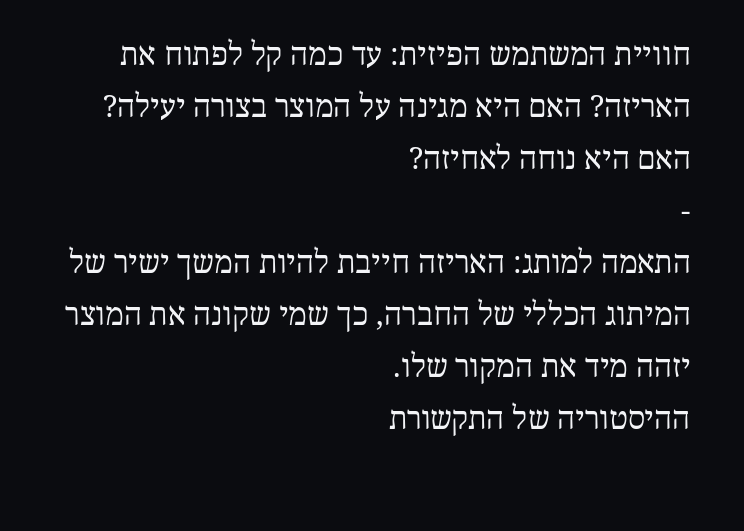חוויית המשתמש הפיזית: עד כמה קל לפתוח את האריזה? האם היא מגינה על המוצר בצורה יעילה? האם היא נוחה לאחיזה?
-
התאמה למותג: האריזה חייבת להיות המשך ישיר של המיתוג הכללי של החברה, כך שמי שקונה את המוצר יזהה מיד את המקור שלו.
ההיסטוריה של התקשורת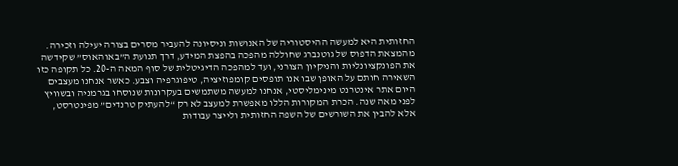החזותית היא למעשה ההיסטוריה של האנושות וניסיונה להעביר מסרים בצורה יעילה וזכירה. מהמצאת הדפוס של גוטנברג שחוללה מהפכה בהפצת המידע, דרך תנועת ה”באוהאוס” שקידשה את הפונקציונליות והניקיון הצורני, ועד למהפכה הדיגיטלית של סוף המאה ה-20. כל תקופה כזו השאירה חותם על האופן שבו אנו תופסים קומפוזיציה, טיפוגרפיה וצבע. כאשר אנחנו מעצבים היום אתר אינטרנט מינימליסטי, אנחנו למעשה משתמשים בעקרונות שנוסחו בגרמניה ובשוויץ לפני מאה שנה. הכרת המקורות הללו מאפשרת למעצב לא רק “להעתיק טרנדים” מפינטרסט, אלא להבין את השורשים של השפה החזותית ולייצר עבודות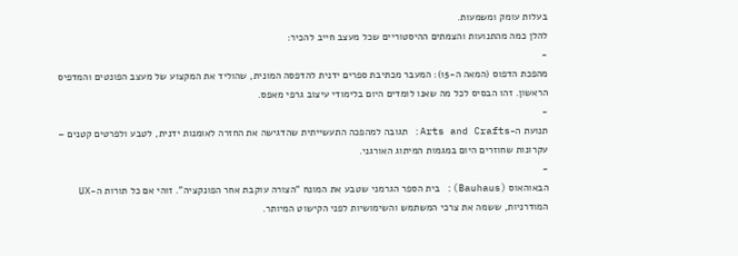בעלות עומק ומשמעות.
להלן כמה מהתנועות והצמתים ההיסטוריים שכל מעצב חייב להכיר:
-
מהפכת הדפוס (המאה ה-15): המעבר מכתיבת ספרים ידנית להדפסה המונית, שהוליד את המקצוע של מעצב הפונטים והמדפיס הראשון. זהו הבסיס לכל מה שאנו לומדים היום בלימודי עיצוב גרפי מאפס.
-
תנועת ה-Arts and Crafts: תגובה למהפכה התעשייתית שהדגישה את החזרה לאומנות ידנית, לטבע ולפרטים קטנים – עקרונות שחוזרים היום במגמות המיתוג האורגני.
-
הבאוהאוס (Bauhaus): בית הספר הגרמני שטבע את המונח “הצורה עוקבת אחר הפונקציה”. זוהי אם כל תורות ה-UX המודרניות, ששמה את צרכי המשתמש והשימושיות לפני הקישוט המיותר.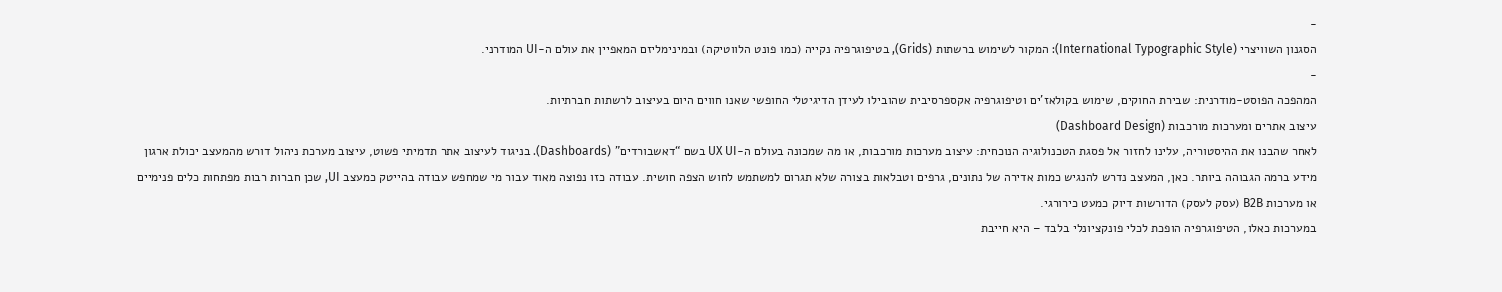-
הסגנון השוויצרי (International Typographic Style): המקור לשימוש ברשתות (Grids), בטיפוגרפיה נקייה (כמו פונט הלווטיקה) ובמינימליזם המאפיין את עולם ה-UI המודרני.
-
המהפכה הפוסט-מודרנית: שבירת החוקים, שימוש בקולאז’ים וטיפוגרפיה אקספרסיבית שהובילו לעידן הדיגיטלי החופשי שאנו חווים היום בעיצוב לרשתות חברתיות.
עיצוב אתרים ומערכות מורכבות (Dashboard Design)
לאחר שהבנו את ההיסטוריה, עלינו לחזור אל פסגת הטכנולוגיה הנוכחית: עיצוב מערכות מורכבות, או מה שמכונה בעולם ה-UX UI בשם “דאשבורדים” (Dashboards). בניגוד לעיצוב אתר תדמיתי פשוט, עיצוב מערכת ניהול דורש מהמעצב יכולת ארגון מידע ברמה הגבוהה ביותר. כאן, המעצב נדרש להנגיש כמות אדירה של נתונים, גרפים וטבלאות בצורה שלא תגרום למשתמש לחוש הצפה חושית. עבודה כזו נפוצה מאוד עבור מי שמחפש עבודה בהייטק כמעצב UI, שכן חברות רבות מפתחות כלים פנימיים או מערכות B2B (עסק לעסק) הדורשות דיוק כמעט כירורגי.
במערכות כאלו, הטיפוגרפיה הופכת לכלי פונקציונלי בלבד – היא חייבת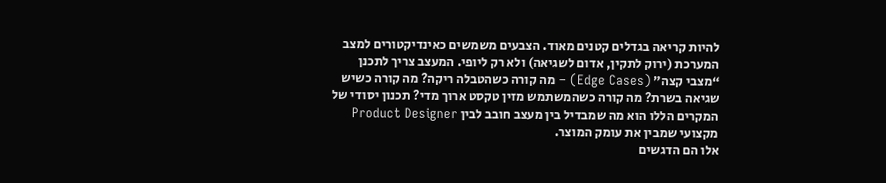להיות קריאה בגדלים קטנים מאוד. הצבעים משמשים כאינדיקטורים למצב המערכת (ירוק לתקין, אדום לשגיאה) ולא רק ליופי. המעצב צריך לתכנן “מצבי קצה” (Edge Cases) – מה קורה כשהטבלה ריקה? מה קורה כשיש שגיאה בשרת? מה קורה כשהמשתמש מזין טקסט ארוך מדי? תכנון יסודי של המקרים הללו הוא מה שמבדיל בין מעצב חובב לבין Product Designer מקצועי שמבין את עומק המוצר.
אלו הם הדגשים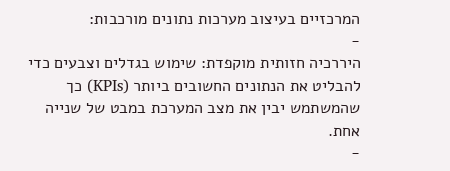המרכזיים בעיצוב מערכות נתונים מורכבות:
-
היררכיה חזותית מוקפדת: שימוש בגדלים וצבעים כדי להבליט את הנתונים החשובים ביותר (KPIs) כך שהמשתמש יבין את מצב המערכת במבט של שנייה אחת.
-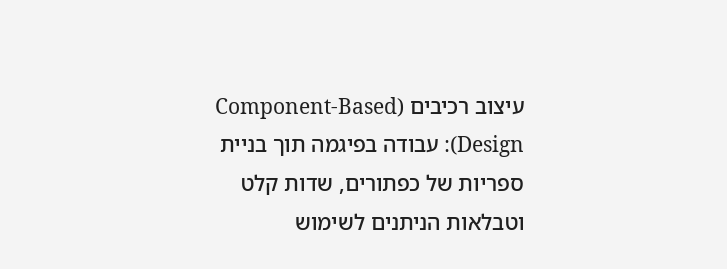עיצוב רכיבים (Component-Based Design): עבודה בפיגמה תוך בניית ספריות של כפתורים, שדות קלט וטבלאות הניתנים לשימוש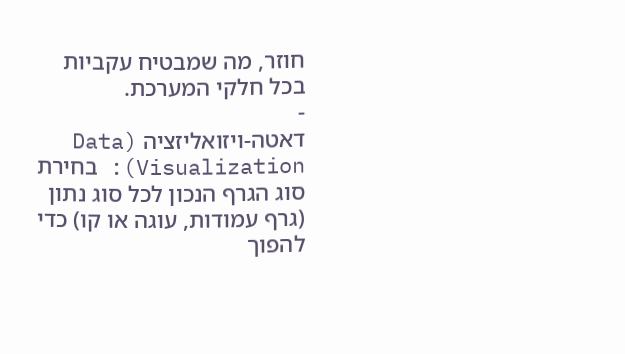חוזר, מה שמבטיח עקביות בכל חלקי המערכת.
-
דאטה-ויזואליזציה (Data Visualization): בחירת סוג הגרף הנכון לכל סוג נתון (גרף עמודות, עוגה או קו) כדי להפוך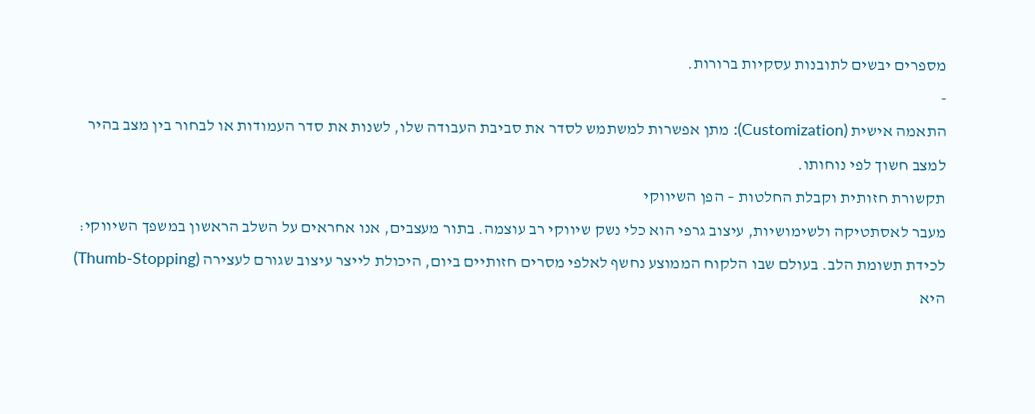מספרים יבשים לתובנות עסקיות ברורות.
-
התאמה אישית (Customization): מתן אפשרות למשתמש לסדר את סביבת העבודה שלו, לשנות את סדר העמודות או לבחור בין מצב בהיר למצב חשוך לפי נוחותו.
תקשורת חזותית וקבלת החלטות – הפן השיווקי
מעבר לאסתטיקה ולשימושיות, עיצוב גרפי הוא כלי נשק שיווקי רב עוצמה. בתור מעצבים, אנו אחראים על השלב הראשון במשפך השיווקי: לכידת תשומת הלב. בעולם שבו הלקוח הממוצע נחשף לאלפי מסרים חזותיים ביום, היכולת לייצר עיצוב שגורם לעצירה (Thumb-Stopping) היא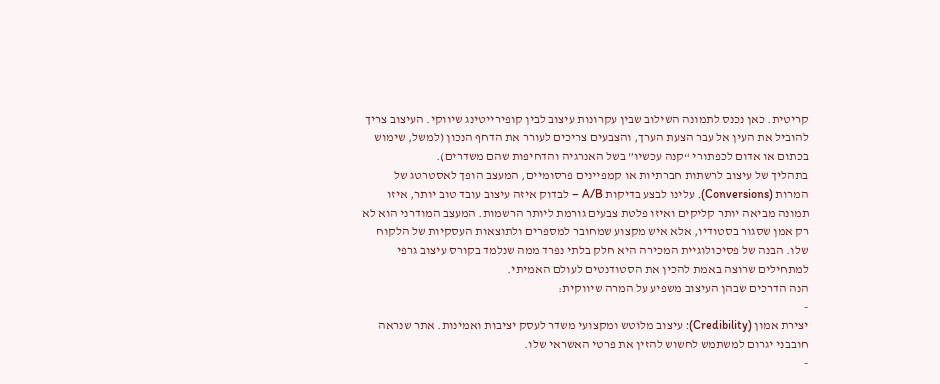קריטית. כאן נכנס לתמונה השילוב שבין עקרונות עיצוב לבין קופירייטינג שיווקי. העיצוב צריך להוביל את העין אל עבר הצעת הערך, והצבעים צריכים לעורר את הדחף הנכון (למשל, שימוש בכתום או אדום לכפתורי “קנה עכשיו” בשל האנרגיה והדחיפות שהם משדרים).
בתהליך של עיצוב לרשתות חברתיות או קמפיינים פרסומיים, המעצב הופך לאסטרטג של המרות (Conversions). עלינו לבצע בדיקות A/B – לבדוק איזה עיצוב עובד טוב יותר, איזו תמונה מביאה יותר קליקים ואיזו פלטת צבעים גורמת ליותר הרשמות. המעצב המודרני הוא לא רק אמן שסגור בסטודיו, אלא איש מקצוע שמחובר למספרים ולתוצאות העסקיות של הלקוח שלו. הבנה של פסיכולוגיית המכירה היא חלק בלתי נפרד ממה שנלמד בקורס עיצוב גרפי למתחילים שרוצה באמת להכין את הסטודנטים לעולם האמיתי.
הנה הדרכים שבהן העיצוב משפיע על המרה שיווקית:
-
יצירת אמון (Credibility): עיצוב מלוטש ומקצועי משדר לעסק יציבות ואמינות. אתר שנראה חובבני יגרום למשתמש לחשוש להזין את פרטי האשראי שלו.
-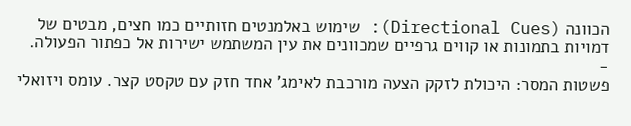הכוונה (Directional Cues): שימוש באלמנטים חזותיים כמו חצים, מבטים של דמויות בתמונות או קווים גרפיים שמכוונים את עין המשתמש ישירות אל כפתור הפעולה.
-
פשטות המסר: היכולת לזקק הצעה מורכבת לאימג’ אחד חזק עם טקסט קצר. עומס ויזואלי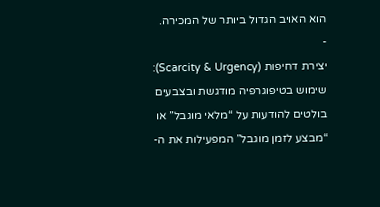הוא האויב הגדול ביותר של המכירה.
-
יצירת דחיפות (Scarcity & Urgency): שימוש בטיפוגרפיה מודגשת ובצבעים בולטים להודעות על “מלאי מוגבל” או “מבצע לזמן מוגבל” המפעילות את ה-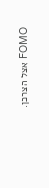FOMO אצל הצרכן.